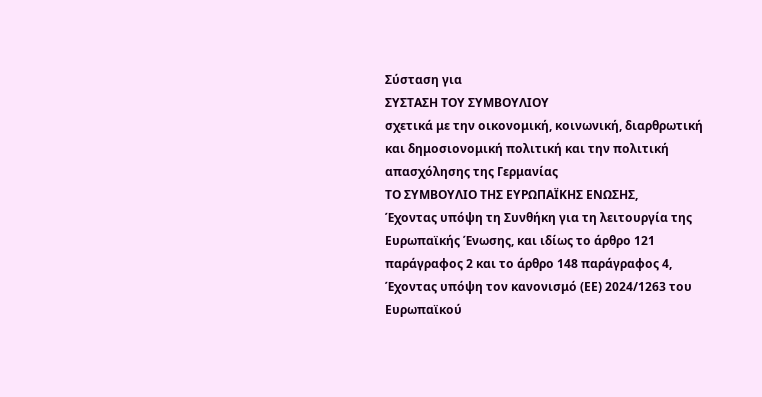Σύσταση για
ΣΥΣΤΑΣΗ ΤΟΥ ΣΥΜΒΟΥΛΙΟΥ
σχετικά με την οικονομική, κοινωνική, διαρθρωτική και δημοσιονομική πολιτική και την πολιτική απασχόλησης της Γερμανίας
ΤΟ ΣΥΜΒΟΥΛΙΟ ΤΗΣ ΕΥΡΩΠΑΪΚΗΣ ΕΝΩΣΗΣ,
Έχοντας υπόψη τη Συνθήκη για τη λειτουργία της Ευρωπαϊκής Ένωσης, και ιδίως το άρθρο 121 παράγραφος 2 και το άρθρο 148 παράγραφος 4,
Έχοντας υπόψη τον κανονισμό (ΕΕ) 2024/1263 του Ευρωπαϊκού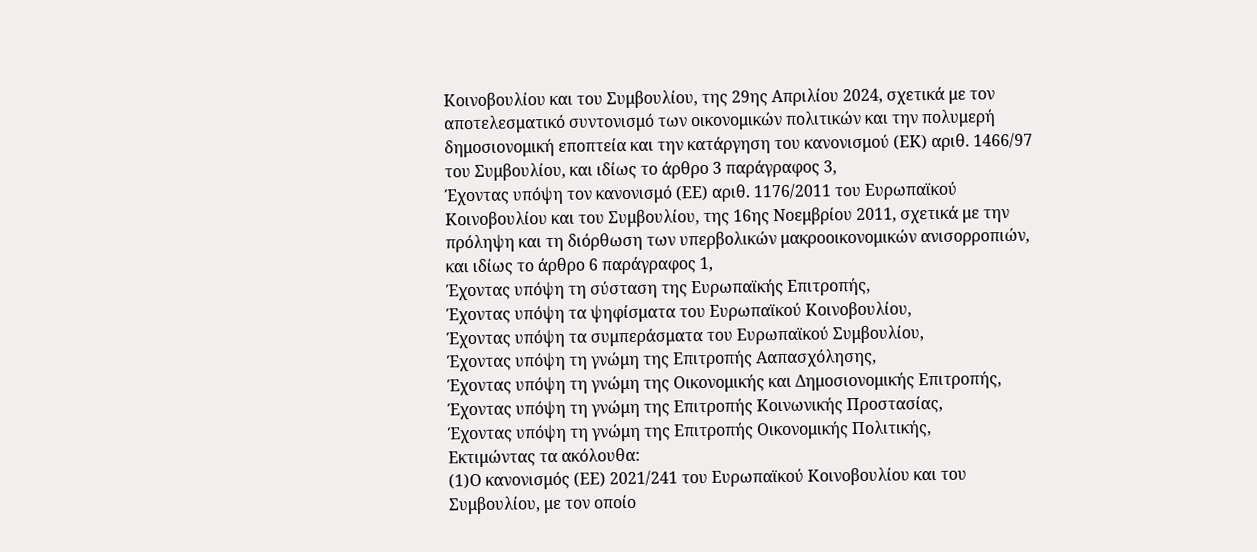Κοινοβουλίου και του Συμβουλίου, της 29ης Απριλίου 2024, σχετικά με τον αποτελεσματικό συντονισμό των οικονομικών πολιτικών και την πολυμερή δημοσιονομική εποπτεία και την κατάργηση του κανονισμού (ΕΚ) αριθ. 1466/97 του Συμβουλίου, και ιδίως το άρθρο 3 παράγραφος 3,
Έχοντας υπόψη τον κανονισμό (ΕΕ) αριθ. 1176/2011 του Ευρωπαϊκού Κοινοβουλίου και του Συμβουλίου, της 16ης Νοεμβρίου 2011, σχετικά με την πρόληψη και τη διόρθωση των υπερβολικών μακροοικονομικών ανισορροπιών, και ιδίως το άρθρο 6 παράγραφος 1,
Έχοντας υπόψη τη σύσταση της Ευρωπαϊκής Επιτροπής,
Έχοντας υπόψη τα ψηφίσματα του Ευρωπαϊκού Κοινοβουλίου,
Έχοντας υπόψη τα συμπεράσματα του Ευρωπαϊκού Συμβουλίου,
Έχοντας υπόψη τη γνώμη της Επιτροπής Ααπασχόλησης,
Έχοντας υπόψη τη γνώμη της Οικονομικής και Δημοσιονομικής Επιτροπής,
Έχοντας υπόψη τη γνώμη της Επιτροπής Κοινωνικής Προστασίας,
Έχοντας υπόψη τη γνώμη της Επιτροπής Οικονομικής Πολιτικής,
Εκτιμώντας τα ακόλουθα:
(1)Ο κανονισμός (ΕΕ) 2021/241 του Ευρωπαϊκού Κοινοβουλίου και του Συμβουλίου, με τον οποίο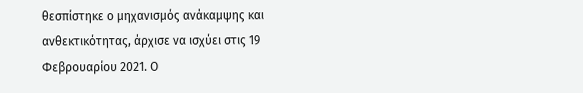θεσπίστηκε ο μηχανισμός ανάκαμψης και ανθεκτικότητας, άρχισε να ισχύει στις 19 Φεβρουαρίου 2021. Ο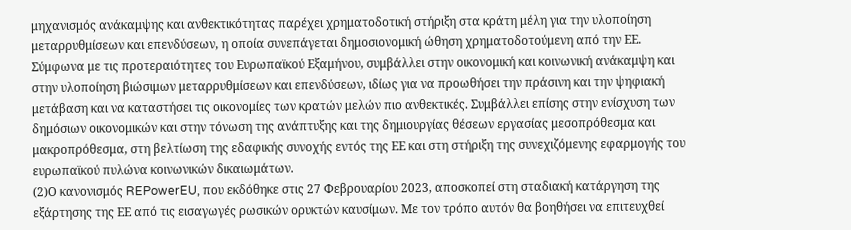μηχανισμός ανάκαμψης και ανθεκτικότητας παρέχει χρηματοδοτική στήριξη στα κράτη μέλη για την υλοποίηση μεταρρυθμίσεων και επενδύσεων, η οποία συνεπάγεται δημοσιονομική ώθηση χρηματοδοτούμενη από την ΕΕ. Σύμφωνα με τις προτεραιότητες του Ευρωπαϊκού Εξαμήνου, συμβάλλει στην οικονομική και κοινωνική ανάκαμψη και στην υλοποίηση βιώσιμων μεταρρυθμίσεων και επενδύσεων, ιδίως για να προωθήσει την πράσινη και την ψηφιακή μετάβαση και να καταστήσει τις οικονομίες των κρατών μελών πιο ανθεκτικές. Συμβάλλει επίσης στην ενίσχυση των δημόσιων οικονομικών και στην τόνωση της ανάπτυξης και της δημιουργίας θέσεων εργασίας μεσοπρόθεσμα και μακροπρόθεσμα, στη βελτίωση της εδαφικής συνοχής εντός της ΕΕ και στη στήριξη της συνεχιζόμενης εφαρμογής του ευρωπαϊκού πυλώνα κοινωνικών δικαιωμάτων.
(2)Ο κανονισμός REPowerEU, που εκδόθηκε στις 27 Φεβρουαρίου 2023, αποσκοπεί στη σταδιακή κατάργηση της εξάρτησης της ΕΕ από τις εισαγωγές ρωσικών ορυκτών καυσίμων. Με τον τρόπο αυτόν θα βοηθήσει να επιτευχθεί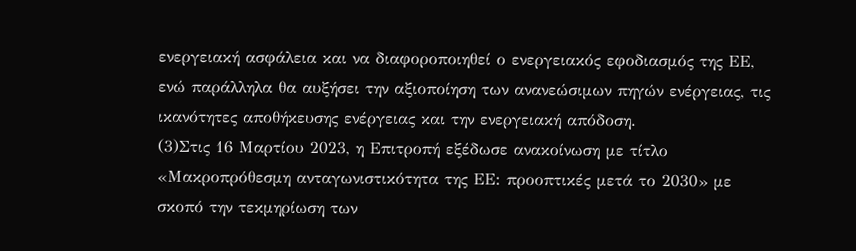ενεργειακή ασφάλεια και να διαφοροποιηθεί ο ενεργειακός εφοδιασμός της ΕΕ, ενώ παράλληλα θα αυξήσει την αξιοποίηση των ανανεώσιμων πηγών ενέργειας, τις ικανότητες αποθήκευσης ενέργειας και την ενεργειακή απόδοση.
(3)Στις 16 Μαρτίου 2023, η Επιτροπή εξέδωσε ανακοίνωση με τίτλο «Μακροπρόθεσμη ανταγωνιστικότητα της ΕΕ: προοπτικές μετά το 2030» με σκοπό την τεκμηρίωση των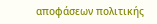αποφάσεων πολιτικής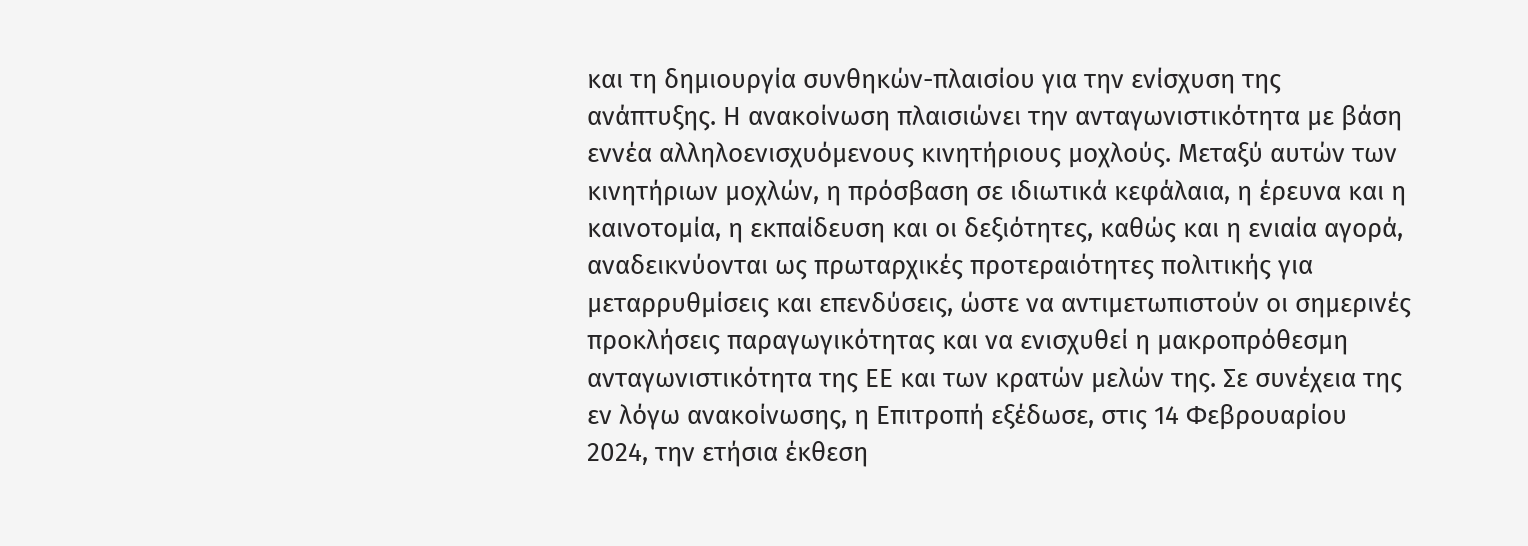και τη δημιουργία συνθηκών-πλαισίου για την ενίσχυση της ανάπτυξης. Η ανακοίνωση πλαισιώνει την ανταγωνιστικότητα με βάση εννέα αλληλοενισχυόμενους κινητήριους μοχλούς. Μεταξύ αυτών των κινητήριων μοχλών, η πρόσβαση σε ιδιωτικά κεφάλαια, η έρευνα και η καινοτομία, η εκπαίδευση και οι δεξιότητες, καθώς και η ενιαία αγορά, αναδεικνύονται ως πρωταρχικές προτεραιότητες πολιτικής για μεταρρυθμίσεις και επενδύσεις, ώστε να αντιμετωπιστούν οι σημερινές προκλήσεις παραγωγικότητας και να ενισχυθεί η μακροπρόθεσμη ανταγωνιστικότητα της ΕΕ και των κρατών μελών της. Σε συνέχεια της εν λόγω ανακοίνωσης, η Επιτροπή εξέδωσε, στις 14 Φεβρουαρίου 2024, την ετήσια έκθεση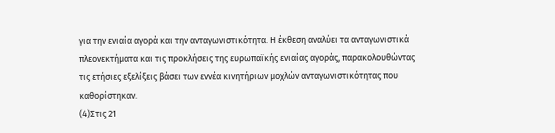για την ενιαία αγορά και την ανταγωνιστικότητα. Η έκθεση αναλύει τα ανταγωνιστικά πλεονεκτήματα και τις προκλήσεις της ευρωπαϊκής ενιαίας αγοράς, παρακολουθώντας τις ετήσιες εξελίξεις βάσει των εννέα κινητήριων μοχλών ανταγωνιστικότητας που καθορίστηκαν.
(4)Στις 21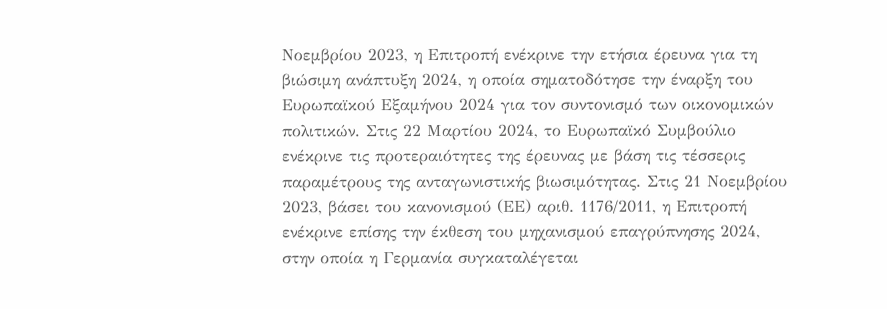Νοεμβρίου 2023, η Επιτροπή ενέκρινε την ετήσια έρευνα για τη βιώσιμη ανάπτυξη 2024, η οποία σηματοδότησε την έναρξη του Ευρωπαϊκού Εξαμήνου 2024 για τον συντονισμό των οικονομικών πολιτικών. Στις 22 Μαρτίου 2024, το Ευρωπαϊκό Συμβούλιο ενέκρινε τις προτεραιότητες της έρευνας με βάση τις τέσσερις παραμέτρους της ανταγωνιστικής βιωσιμότητας. Στις 21 Νοεμβρίου 2023, βάσει του κανονισμού (ΕΕ) αριθ. 1176/2011, η Επιτροπή ενέκρινε επίσης την έκθεση του μηχανισμού επαγρύπνησης 2024, στην οποία η Γερμανία συγκαταλέγεται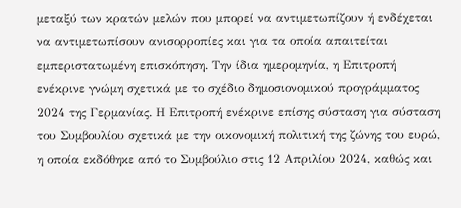μεταξύ των κρατών μελών που μπορεί να αντιμετωπίζουν ή ενδέχεται να αντιμετωπίσουν ανισορροπίες και για τα οποία απαιτείται εμπεριστατωμένη επισκόπηση. Την ίδια ημερομηνία, η Επιτροπή ενέκρινε γνώμη σχετικά με το σχέδιο δημοσιονομικού προγράμματος 2024 της Γερμανίας. Η Επιτροπή ενέκρινε επίσης σύσταση για σύσταση του Συμβουλίου σχετικά με την οικονομική πολιτική της ζώνης του ευρώ, η οποία εκδόθηκε από το Συμβούλιο στις 12 Απριλίου 2024, καθώς και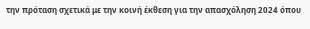την πρόταση σχετικά με την κοινή έκθεση για την απασχόληση 2024 όπου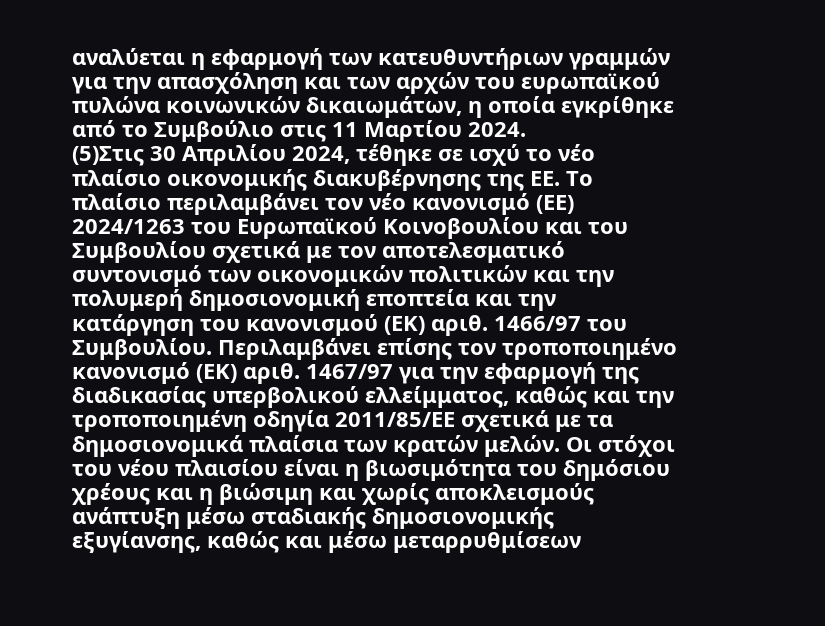αναλύεται η εφαρμογή των κατευθυντήριων γραμμών για την απασχόληση και των αρχών του ευρωπαϊκού πυλώνα κοινωνικών δικαιωμάτων, η οποία εγκρίθηκε από το Συμβούλιο στις 11 Μαρτίου 2024.
(5)Στις 30 Απριλίου 2024, τέθηκε σε ισχύ το νέο πλαίσιο οικονομικής διακυβέρνησης της ΕΕ. Το πλαίσιο περιλαμβάνει τον νέο κανονισμό (ΕΕ) 2024/1263 του Ευρωπαϊκού Κοινοβουλίου και του Συμβουλίου σχετικά με τον αποτελεσματικό συντονισμό των οικονομικών πολιτικών και την πολυμερή δημοσιονομική εποπτεία και την κατάργηση του κανονισμού (ΕΚ) αριθ. 1466/97 του Συμβουλίου. Περιλαμβάνει επίσης τον τροποποιημένο κανονισμό (ΕΚ) αριθ. 1467/97 για την εφαρμογή της διαδικασίας υπερβολικού ελλείμματος, καθώς και την τροποποιημένη οδηγία 2011/85/ΕΕ σχετικά με τα δημοσιονομικά πλαίσια των κρατών μελών. Οι στόχοι του νέου πλαισίου είναι η βιωσιμότητα του δημόσιου χρέους και η βιώσιμη και χωρίς αποκλεισμούς ανάπτυξη μέσω σταδιακής δημοσιονομικής εξυγίανσης, καθώς και μέσω μεταρρυθμίσεων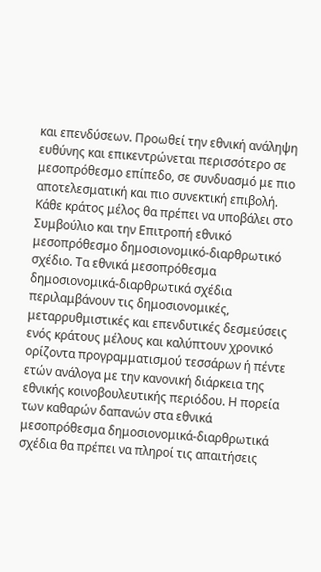και επενδύσεων. Προωθεί την εθνική ανάληψη ευθύνης και επικεντρώνεται περισσότερο σε μεσοπρόθεσμο επίπεδο, σε συνδυασμό με πιο αποτελεσματική και πιο συνεκτική επιβολή. Κάθε κράτος μέλος θα πρέπει να υποβάλει στο Συμβούλιο και την Επιτροπή εθνικό μεσοπρόθεσμο δημοσιονομικό-διαρθρωτικό σχέδιο. Τα εθνικά μεσοπρόθεσμα δημοσιονομικά-διαρθρωτικά σχέδια περιλαμβάνουν τις δημοσιονομικές, μεταρρυθμιστικές και επενδυτικές δεσμεύσεις ενός κράτους μέλους και καλύπτουν χρονικό ορίζοντα προγραμματισμού τεσσάρων ή πέντε ετών ανάλογα με την κανονική διάρκεια της εθνικής κοινοβουλευτικής περιόδου. Η πορεία των καθαρών δαπανών στα εθνικά μεσοπρόθεσμα δημοσιονομικά-διαρθρωτικά σχέδια θα πρέπει να πληροί τις απαιτήσεις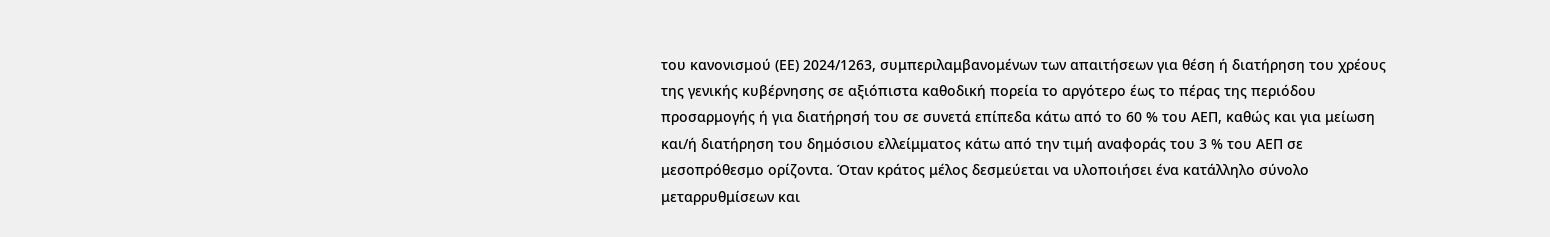του κανονισμού (ΕΕ) 2024/1263, συμπεριλαμβανομένων των απαιτήσεων για θέση ή διατήρηση του χρέους της γενικής κυβέρνησης σε αξιόπιστα καθοδική πορεία το αργότερο έως το πέρας της περιόδου προσαρμογής ή για διατήρησή του σε συνετά επίπεδα κάτω από το 60 % του ΑΕΠ, καθώς και για μείωση και/ή διατήρηση του δημόσιου ελλείμματος κάτω από την τιμή αναφοράς του 3 % του ΑΕΠ σε μεσοπρόθεσμο ορίζοντα. Όταν κράτος μέλος δεσμεύεται να υλοποιήσει ένα κατάλληλο σύνολο μεταρρυθμίσεων και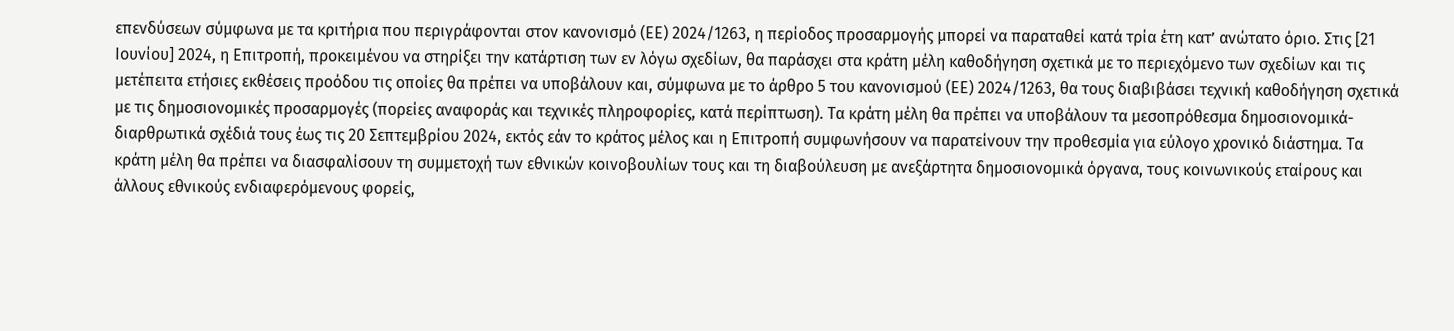επενδύσεων σύμφωνα με τα κριτήρια που περιγράφονται στον κανονισμό (ΕΕ) 2024/1263, η περίοδος προσαρμογής μπορεί να παραταθεί κατά τρία έτη κατ’ ανώτατο όριο. Στις [21 Ιουνίου] 2024, η Επιτροπή, προκειμένου να στηρίξει την κατάρτιση των εν λόγω σχεδίων, θα παράσχει στα κράτη μέλη καθοδήγηση σχετικά με το περιεχόμενο των σχεδίων και τις μετέπειτα ετήσιες εκθέσεις προόδου τις οποίες θα πρέπει να υποβάλουν και, σύμφωνα με το άρθρο 5 του κανονισμού (ΕΕ) 2024/1263, θα τους διαβιβάσει τεχνική καθοδήγηση σχετικά με τις δημοσιονομικές προσαρμογές (πορείες αναφοράς και τεχνικές πληροφορίες, κατά περίπτωση). Τα κράτη μέλη θα πρέπει να υποβάλουν τα μεσοπρόθεσμα δημοσιονομικά-διαρθρωτικά σχέδιά τους έως τις 20 Σεπτεμβρίου 2024, εκτός εάν το κράτος μέλος και η Επιτροπή συμφωνήσουν να παρατείνουν την προθεσμία για εύλογο χρονικό διάστημα. Τα κράτη μέλη θα πρέπει να διασφαλίσουν τη συμμετοχή των εθνικών κοινοβουλίων τους και τη διαβούλευση με ανεξάρτητα δημοσιονομικά όργανα, τους κοινωνικούς εταίρους και άλλους εθνικούς ενδιαφερόμενους φορείς,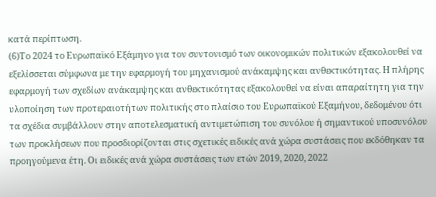κατά περίπτωση.
(6)Το 2024 το Ευρωπαϊκό Εξάμηνο για τον συντονισμό των οικονομικών πολιτικών εξακολουθεί να εξελίσσεται σύμφωνα με την εφαρμογή του μηχανισμού ανάκαμψης και ανθεκτικότητας. Η πλήρης εφαρμογή των σχεδίων ανάκαμψης και ανθεκτικότητας εξακολουθεί να είναι απαραίτητη για την υλοποίηση των προτεραιοτήτων πολιτικής στο πλαίσιο του Ευρωπαϊκού Εξαμήνου, δεδομένου ότι τα σχέδια συμβάλλουν στην αποτελεσματική αντιμετώπιση του συνόλου ή σημαντικού υποσυνόλου των προκλήσεων που προσδιορίζονται στις σχετικές ειδικές ανά χώρα συστάσεις που εκδόθηκαν τα προηγούμενα έτη. Οι ειδικές ανά χώρα συστάσεις των ετών 2019, 2020, 2022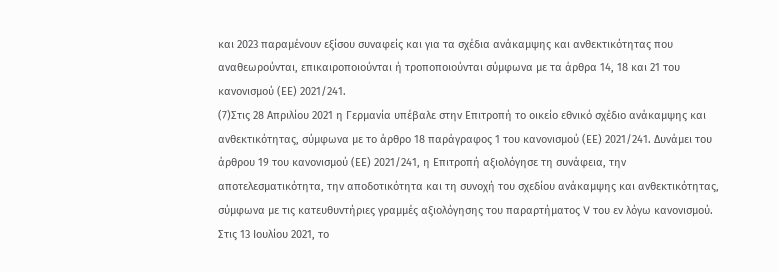και 2023 παραμένουν εξίσου συναφείς και για τα σχέδια ανάκαμψης και ανθεκτικότητας που αναθεωρούνται, επικαιροποιούνται ή τροποποιούνται σύμφωνα με τα άρθρα 14, 18 και 21 του κανονισμού (ΕΕ) 2021/241.
(7)Στις 28 Απριλίου 2021 η Γερμανία υπέβαλε στην Επιτροπή το οικείο εθνικό σχέδιο ανάκαμψης και ανθεκτικότητας, σύμφωνα με το άρθρο 18 παράγραφος 1 του κανονισμού (ΕΕ) 2021/241. Δυνάμει του άρθρου 19 του κανονισμού (ΕΕ) 2021/241, η Επιτροπή αξιολόγησε τη συνάφεια, την αποτελεσματικότητα, την αποδοτικότητα και τη συνοχή του σχεδίου ανάκαμψης και ανθεκτικότητας, σύμφωνα με τις κατευθυντήριες γραμμές αξιολόγησης του παραρτήματος V του εν λόγω κανονισμού. Στις 13 Ιουλίου 2021, το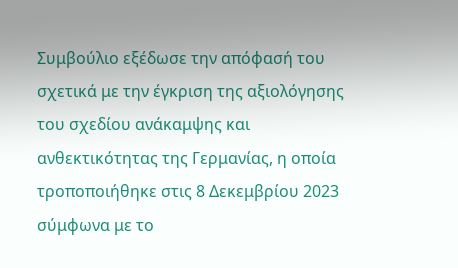Συμβούλιο εξέδωσε την απόφασή του σχετικά με την έγκριση της αξιολόγησης του σχεδίου ανάκαμψης και ανθεκτικότητας της Γερμανίας, η οποία τροποποιήθηκε στις 8 Δεκεμβρίου 2023 σύμφωνα με το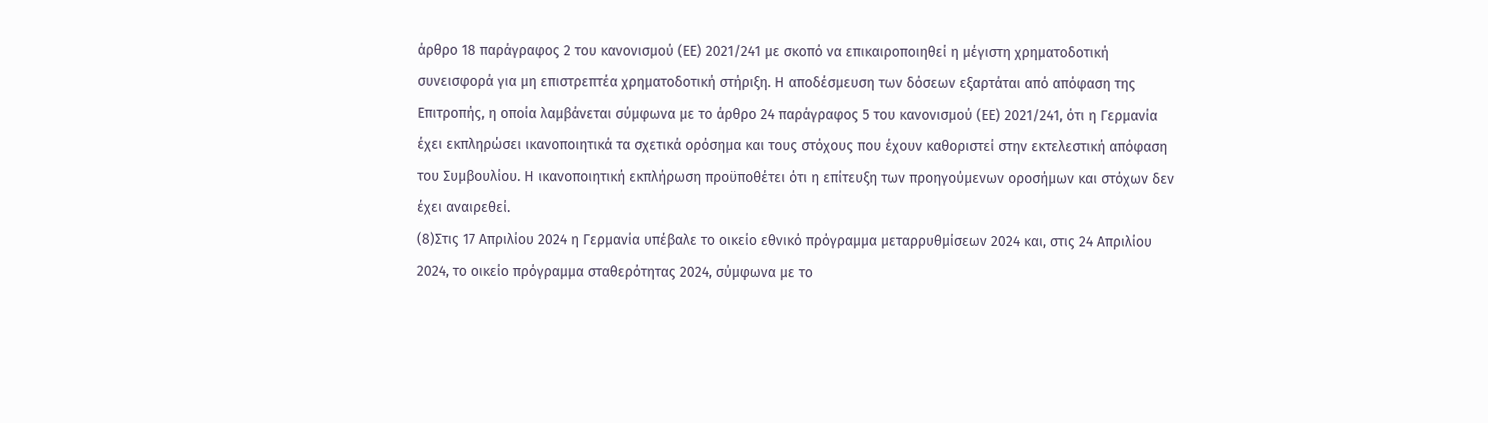άρθρο 18 παράγραφος 2 του κανονισμού (ΕΕ) 2021/241 με σκοπό να επικαιροποιηθεί η μέγιστη χρηματοδοτική συνεισφορά για μη επιστρεπτέα χρηματοδοτική στήριξη. Η αποδέσμευση των δόσεων εξαρτάται από απόφαση της Επιτροπής, η οποία λαμβάνεται σύμφωνα με το άρθρο 24 παράγραφος 5 του κανονισμού (ΕΕ) 2021/241, ότι η Γερμανία έχει εκπληρώσει ικανοποιητικά τα σχετικά ορόσημα και τους στόχους που έχουν καθοριστεί στην εκτελεστική απόφαση του Συμβουλίου. Η ικανοποιητική εκπλήρωση προϋποθέτει ότι η επίτευξη των προηγούμενων οροσήμων και στόχων δεν έχει αναιρεθεί.
(8)Στις 17 Απριλίου 2024 η Γερμανία υπέβαλε το οικείο εθνικό πρόγραμμα μεταρρυθμίσεων 2024 και, στις 24 Απριλίου 2024, το οικείο πρόγραμμα σταθερότητας 2024, σύμφωνα με το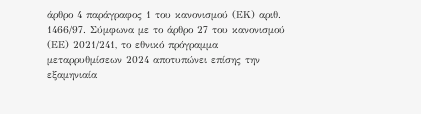άρθρο 4 παράγραφος 1 του κανονισμού (ΕΚ) αριθ. 1466/97. Σύμφωνα με το άρθρο 27 του κανονισμού (ΕΕ) 2021/241, το εθνικό πρόγραμμα μεταρρυθμίσεων 2024 αποτυπώνει επίσης την εξαμηνιαία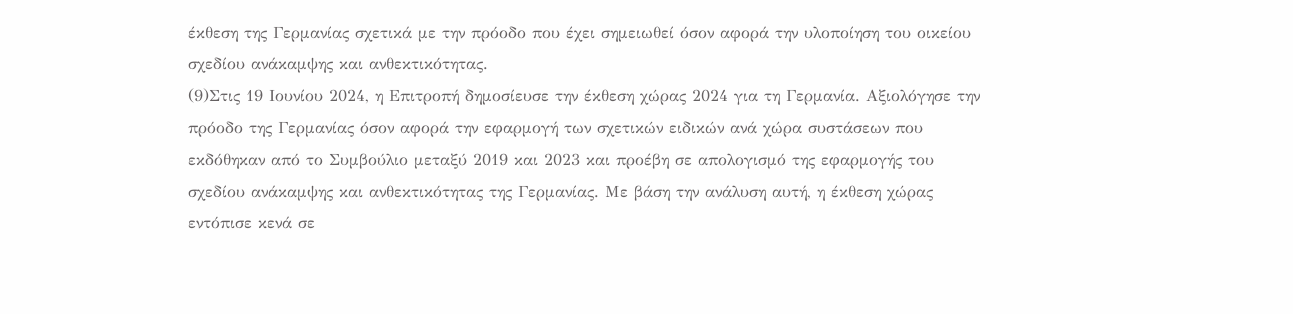έκθεση της Γερμανίας σχετικά με την πρόοδο που έχει σημειωθεί όσον αφορά την υλοποίηση του οικείου σχεδίου ανάκαμψης και ανθεκτικότητας.
(9)Στις 19 Ιουνίου 2024, η Επιτροπή δημοσίευσε την έκθεση χώρας 2024 για τη Γερμανία. Αξιολόγησε την πρόοδο της Γερμανίας όσον αφορά την εφαρμογή των σχετικών ειδικών ανά χώρα συστάσεων που εκδόθηκαν από το Συμβούλιο μεταξύ 2019 και 2023 και προέβη σε απολογισμό της εφαρμογής του σχεδίου ανάκαμψης και ανθεκτικότητας της Γερμανίας. Με βάση την ανάλυση αυτή, η έκθεση χώρας εντόπισε κενά σε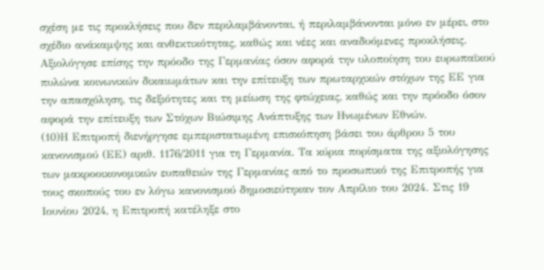σχέση με τις προκλήσεις που δεν περιλαμβάνονται, ή περιλαμβάνονται μόνο εν μέρει, στο σχέδιο ανάκαμψης και ανθεκτικότητας, καθώς και νέες και αναδυόμενες προκλήσεις. Αξιολόγησε επίσης την πρόοδο της Γερμανίας όσον αφορά την υλοποίηση του ευρωπαϊκού πυλώνα κοινωνικών δικαιωμάτων και την επίτευξη των πρωταρχικών στόχων της ΕΕ για την απασχόληση, τις δεξιότητες και τη μείωση της φτώχειας, καθώς και την πρόοδο όσον αφορά την επίτευξη των Στόχων Βιώσιμης Ανάπτυξης των Ηνωμένων Εθνών.
(10)Η Επιτροπή διενήργησε εμπεριστατωμένη επισκόπηση βάσει του άρθρου 5 του κανονισμού (ΕΕ) αριθ. 1176/2011 για τη Γερμανία. Τα κύρια πορίσματα της αξιολόγησης των μακροοικονομικών ευπαθειών της Γερμανίας από το προσωπικό της Επιτροπής για τους σκοπούς του εν λόγω κανονισμού δημοσιεύτηκαν τον Απρίλιο του 2024. Στις 19 Ιουνίου 2024, η Επιτροπή κατέληξε στο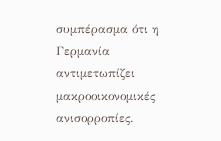συμπέρασμα ότι η Γερμανία αντιμετωπίζει μακροοικονομικές ανισορροπίες.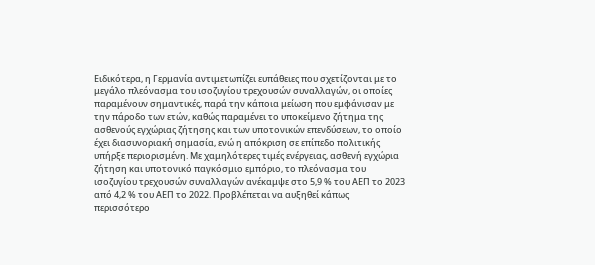Ειδικότερα, η Γερμανία αντιμετωπίζει ευπάθειες που σχετίζονται με το μεγάλο πλεόνασμα του ισοζυγίου τρεχουσών συναλλαγών, οι οποίες παραμένουν σημαντικές, παρά την κάποια μείωση που εμφάνισαν με την πάροδο των ετών, καθώς παραμένει το υποκείμενο ζήτημα της ασθενούς εγχώριας ζήτησης και των υποτονικών επενδύσεων, το οποίο έχει διασυνοριακή σημασία, ενώ η απόκριση σε επίπεδο πολιτικής υπήρξε περιορισμένη. Με χαμηλότερες τιμές ενέργειας, ασθενή εγχώρια ζήτηση και υποτονικό παγκόσμιο εμπόριο, το πλεόνασμα του ισοζυγίου τρεχουσών συναλλαγών ανέκαμψε στο 5,9 % του ΑΕΠ το 2023 από 4,2 % του ΑΕΠ το 2022. Προβλέπεται να αυξηθεί κάπως περισσότερο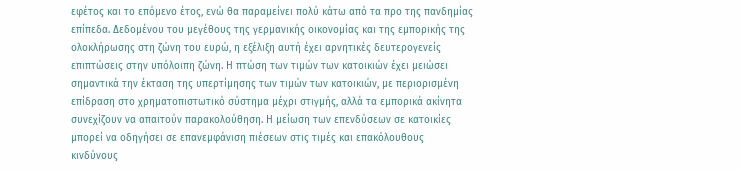εφέτος και το επόμενο έτος, ενώ θα παραμείνει πολύ κάτω από τα προ της πανδημίας επίπεδα. Δεδομένου του μεγέθους της γερμανικής οικονομίας και της εμπορικής της ολοκλήρωσης στη ζώνη του ευρώ, η εξέλιξη αυτή έχει αρνητικές δευτερογενείς επιπτώσεις στην υπόλοιπη ζώνη. Η πτώση των τιμών των κατοικιών έχει μειώσει σημαντικά την έκταση της υπερτίμησης των τιμών των κατοικιών, με περιορισμένη επίδραση στο χρηματοπιστωτικό σύστημα μέχρι στιγμής, αλλά τα εμπορικά ακίνητα συνεχίζουν να απαιτούν παρακολούθηση. Η μείωση των επενδύσεων σε κατοικίες μπορεί να οδηγήσει σε επανεμφάνιση πιέσεων στις τιμές και επακόλουθους κινδύνους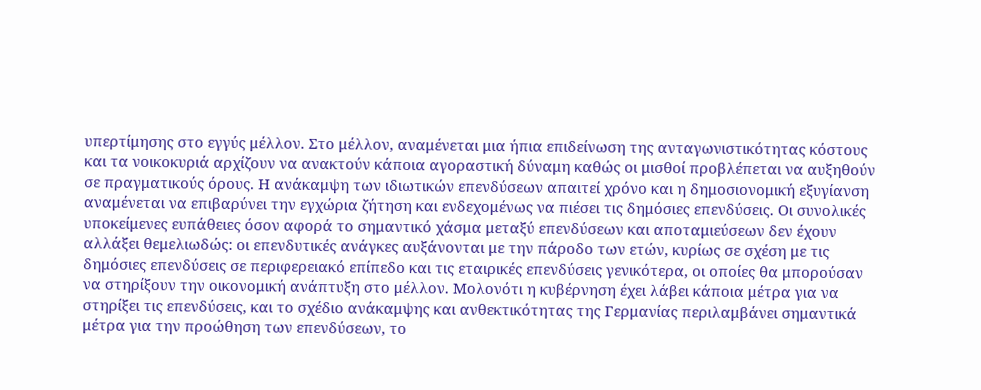υπερτίμησης στο εγγύς μέλλον. Στο μέλλον, αναμένεται μια ήπια επιδείνωση της ανταγωνιστικότητας κόστους και τα νοικοκυριά αρχίζουν να ανακτούν κάποια αγοραστική δύναμη καθώς οι μισθοί προβλέπεται να αυξηθούν σε πραγματικούς όρους. Η ανάκαμψη των ιδιωτικών επενδύσεων απαιτεί χρόνο και η δημοσιονομική εξυγίανση αναμένεται να επιβαρύνει την εγχώρια ζήτηση και ενδεχομένως να πιέσει τις δημόσιες επενδύσεις. Οι συνολικές υποκείμενες ευπάθειες όσον αφορά το σημαντικό χάσμα μεταξύ επενδύσεων και αποταμιεύσεων δεν έχουν αλλάξει θεμελιωδώς: οι επενδυτικές ανάγκες αυξάνονται με την πάροδο των ετών, κυρίως σε σχέση με τις δημόσιες επενδύσεις σε περιφερειακό επίπεδο και τις εταιρικές επενδύσεις γενικότερα, οι οποίες θα μπορούσαν να στηρίξουν την οικονομική ανάπτυξη στο μέλλον. Μολονότι η κυβέρνηση έχει λάβει κάποια μέτρα για να στηρίξει τις επενδύσεις, και το σχέδιο ανάκαμψης και ανθεκτικότητας της Γερμανίας περιλαμβάνει σημαντικά μέτρα για την προώθηση των επενδύσεων, το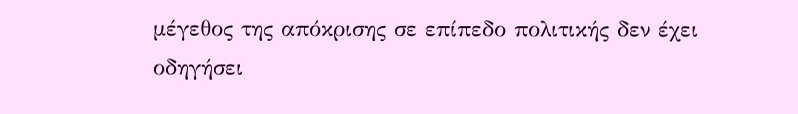μέγεθος της απόκρισης σε επίπεδο πολιτικής δεν έχει οδηγήσει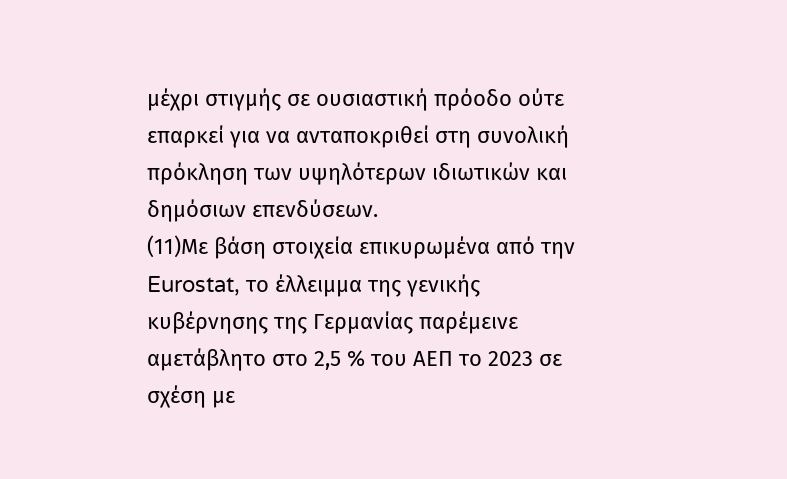μέχρι στιγμής σε ουσιαστική πρόοδο ούτε επαρκεί για να ανταποκριθεί στη συνολική πρόκληση των υψηλότερων ιδιωτικών και δημόσιων επενδύσεων.
(11)Με βάση στοιχεία επικυρωμένα από την Eurostat, το έλλειμμα της γενικής κυβέρνησης της Γερμανίας παρέμεινε αμετάβλητο στο 2,5 % του ΑΕΠ το 2023 σε σχέση με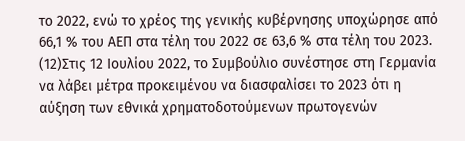το 2022, ενώ το χρέος της γενικής κυβέρνησης υποχώρησε από 66,1 % του ΑΕΠ στα τέλη του 2022 σε 63,6 % στα τέλη του 2023.
(12)Στις 12 Ιουλίου 2022, το Συμβούλιο συνέστησε στη Γερμανία να λάβει μέτρα προκειμένου να διασφαλίσει το 2023 ότι η αύξηση των εθνικά χρηματοδοτούμενων πρωτογενών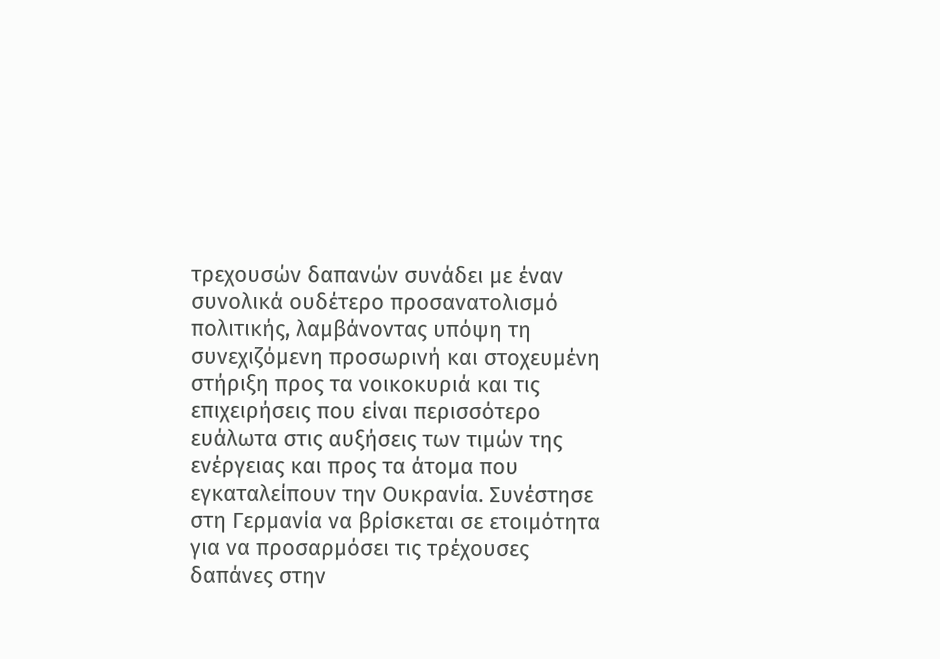τρεχουσών δαπανών συνάδει με έναν συνολικά ουδέτερο προσανατολισμό πολιτικής, λαμβάνοντας υπόψη τη συνεχιζόμενη προσωρινή και στοχευμένη στήριξη προς τα νοικοκυριά και τις επιχειρήσεις που είναι περισσότερο ευάλωτα στις αυξήσεις των τιμών της ενέργειας και προς τα άτομα που εγκαταλείπουν την Ουκρανία. Συνέστησε στη Γερμανία να βρίσκεται σε ετοιμότητα για να προσαρμόσει τις τρέχουσες δαπάνες στην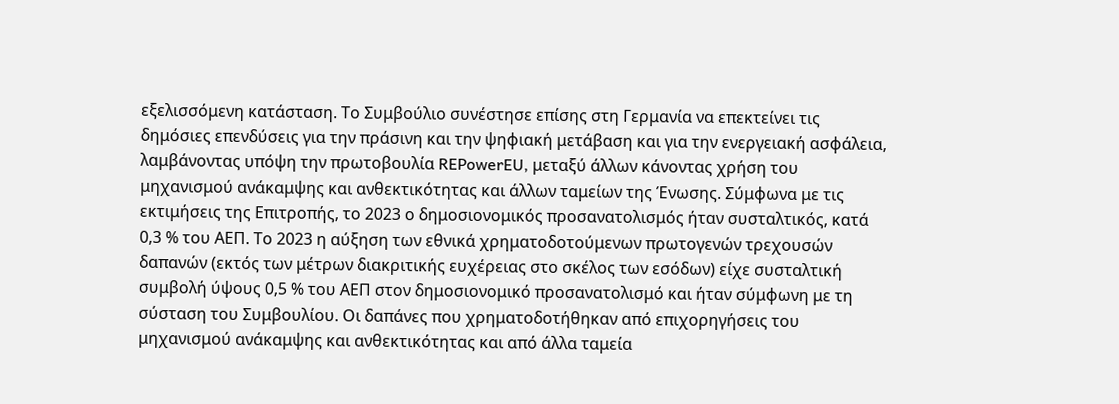εξελισσόμενη κατάσταση. Το Συμβούλιο συνέστησε επίσης στη Γερμανία να επεκτείνει τις δημόσιες επενδύσεις για την πράσινη και την ψηφιακή μετάβαση και για την ενεργειακή ασφάλεια, λαμβάνοντας υπόψη την πρωτοβουλία REPowerEU, μεταξύ άλλων κάνοντας χρήση του μηχανισμού ανάκαμψης και ανθεκτικότητας και άλλων ταμείων της Ένωσης. Σύμφωνα με τις εκτιμήσεις της Επιτροπής, το 2023 ο δημοσιονομικός προσανατολισμός ήταν συσταλτικός, κατά 0,3 % του ΑΕΠ. Το 2023 η αύξηση των εθνικά χρηματοδοτούμενων πρωτογενών τρεχουσών δαπανών (εκτός των μέτρων διακριτικής ευχέρειας στο σκέλος των εσόδων) είχε συσταλτική συμβολή ύψους 0,5 % του ΑΕΠ στον δημοσιονομικό προσανατολισμό και ήταν σύμφωνη με τη σύσταση του Συμβουλίου. Οι δαπάνες που χρηματοδοτήθηκαν από επιχορηγήσεις του μηχανισμού ανάκαμψης και ανθεκτικότητας και από άλλα ταμεία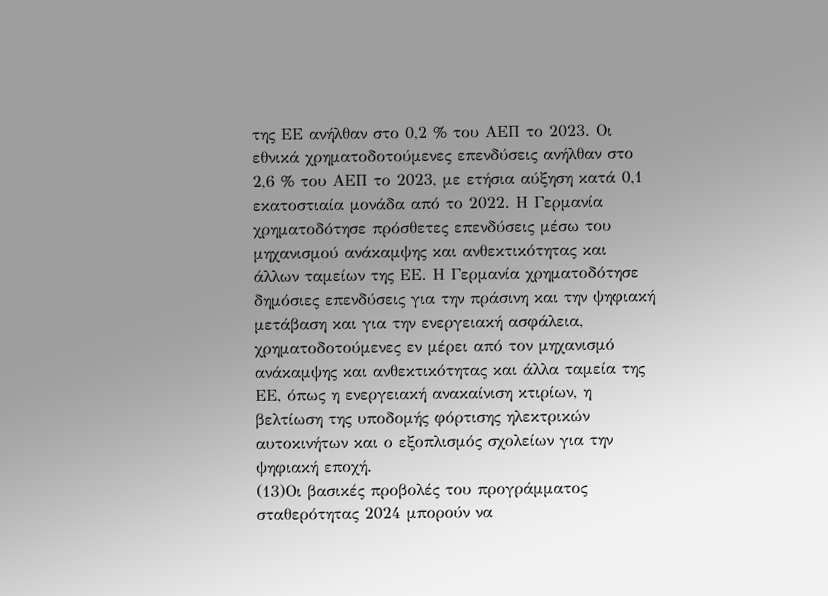της ΕΕ ανήλθαν στο 0,2 % του ΑΕΠ το 2023. Οι εθνικά χρηματοδοτούμενες επενδύσεις ανήλθαν στο 2,6 % του ΑΕΠ το 2023, με ετήσια αύξηση κατά 0,1 εκατοστιαία μονάδα από το 2022. Η Γερμανία χρηματοδότησε πρόσθετες επενδύσεις μέσω του μηχανισμού ανάκαμψης και ανθεκτικότητας και άλλων ταμείων της ΕΕ. Η Γερμανία χρηματοδότησε δημόσιες επενδύσεις για την πράσινη και την ψηφιακή μετάβαση και για την ενεργειακή ασφάλεια, χρηματοδοτούμενες εν μέρει από τον μηχανισμό ανάκαμψης και ανθεκτικότητας και άλλα ταμεία της ΕΕ, όπως η ενεργειακή ανακαίνιση κτιρίων, η βελτίωση της υποδομής φόρτισης ηλεκτρικών αυτοκινήτων και ο εξοπλισμός σχολείων για την ψηφιακή εποχή.
(13)Οι βασικές προβολές του προγράμματος σταθερότητας 2024 μπορούν να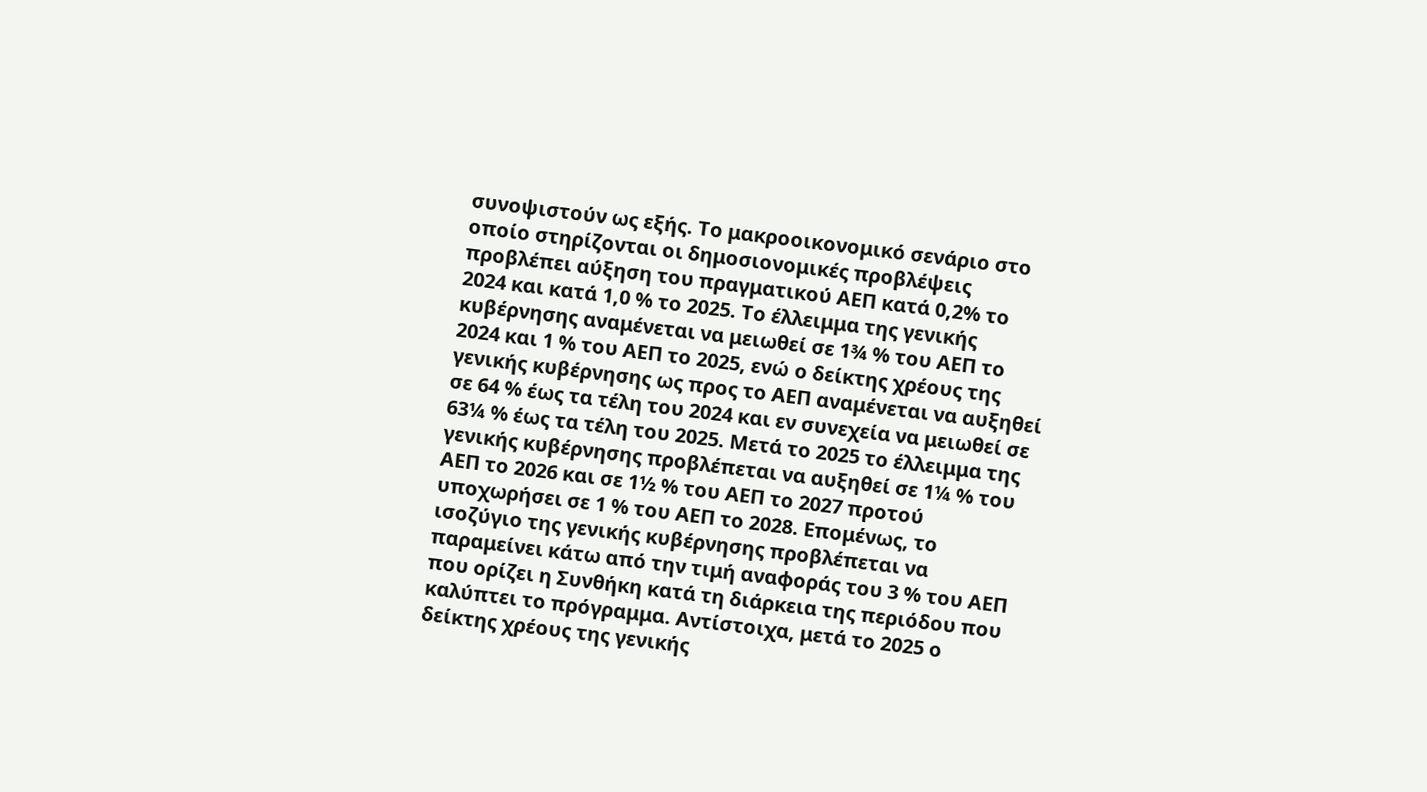συνοψιστούν ως εξής. Το μακροοικονομικό σενάριο στο οποίο στηρίζονται οι δημοσιονομικές προβλέψεις προβλέπει αύξηση του πραγματικού ΑΕΠ κατά 0,2% το 2024 και κατά 1,0 % το 2025. Το έλλειμμα της γενικής κυβέρνησης αναμένεται να μειωθεί σε 1¾ % του ΑΕΠ το 2024 και 1 % του ΑΕΠ το 2025, ενώ ο δείκτης χρέους της γενικής κυβέρνησης ως προς το ΑΕΠ αναμένεται να αυξηθεί σε 64 % έως τα τέλη του 2024 και εν συνεχεία να μειωθεί σε 63¼ % έως τα τέλη του 2025. Μετά το 2025 το έλλειμμα της γενικής κυβέρνησης προβλέπεται να αυξηθεί σε 1¼ % του ΑΕΠ το 2026 και σε 1½ % του ΑΕΠ το 2027 προτού υποχωρήσει σε 1 % του ΑΕΠ το 2028. Επομένως, το ισοζύγιο της γενικής κυβέρνησης προβλέπεται να παραμείνει κάτω από την τιμή αναφοράς του 3 % του ΑΕΠ που ορίζει η Συνθήκη κατά τη διάρκεια της περιόδου που καλύπτει το πρόγραμμα. Αντίστοιχα, μετά το 2025 ο δείκτης χρέους της γενικής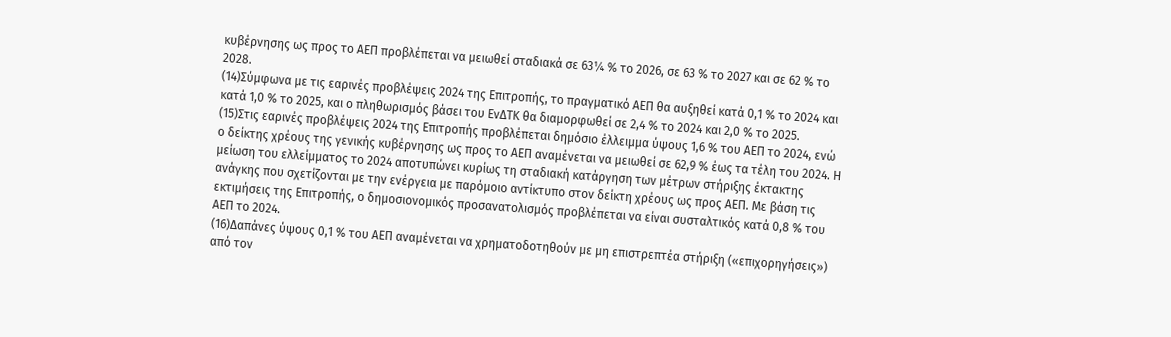κυβέρνησης ως προς το ΑΕΠ προβλέπεται να μειωθεί σταδιακά σε 63¼ % το 2026, σε 63 % το 2027 και σε 62 % το 2028.
(14)Σύμφωνα με τις εαρινές προβλέψεις 2024 της Επιτροπής, το πραγματικό ΑΕΠ θα αυξηθεί κατά 0,1 % το 2024 και κατά 1,0 % το 2025, και ο πληθωρισμός βάσει του ΕνΔΤΚ θα διαμορφωθεί σε 2,4 % το 2024 και 2,0 % το 2025.
(15)Στις εαρινές προβλέψεις 2024 της Επιτροπής προβλέπεται δημόσιο έλλειμμα ύψους 1,6 % του ΑΕΠ το 2024, ενώ ο δείκτης χρέους της γενικής κυβέρνησης ως προς το ΑΕΠ αναμένεται να μειωθεί σε 62,9 % έως τα τέλη του 2024. Η μείωση του ελλείμματος το 2024 αποτυπώνει κυρίως τη σταδιακή κατάργηση των μέτρων στήριξης έκτακτης ανάγκης που σχετίζονται με την ενέργεια με παρόμοιο αντίκτυπο στον δείκτη χρέους ως προς ΑΕΠ. Με βάση τις εκτιμήσεις της Επιτροπής, ο δημοσιονομικός προσανατολισμός προβλέπεται να είναι συσταλτικός κατά 0,8 % του ΑΕΠ το 2024.
(16)Δαπάνες ύψους 0,1 % του ΑΕΠ αναμένεται να χρηματοδοτηθούν με μη επιστρεπτέα στήριξη («επιχορηγήσεις») από τον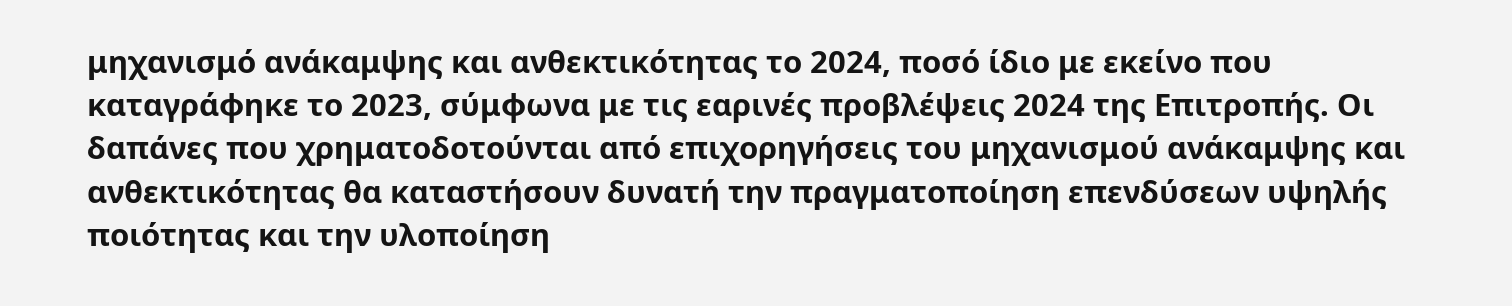μηχανισμό ανάκαμψης και ανθεκτικότητας το 2024, ποσό ίδιο με εκείνο που καταγράφηκε το 2023, σύμφωνα με τις εαρινές προβλέψεις 2024 της Επιτροπής. Οι δαπάνες που χρηματοδοτούνται από επιχορηγήσεις του μηχανισμού ανάκαμψης και ανθεκτικότητας θα καταστήσουν δυνατή την πραγματοποίηση επενδύσεων υψηλής ποιότητας και την υλοποίηση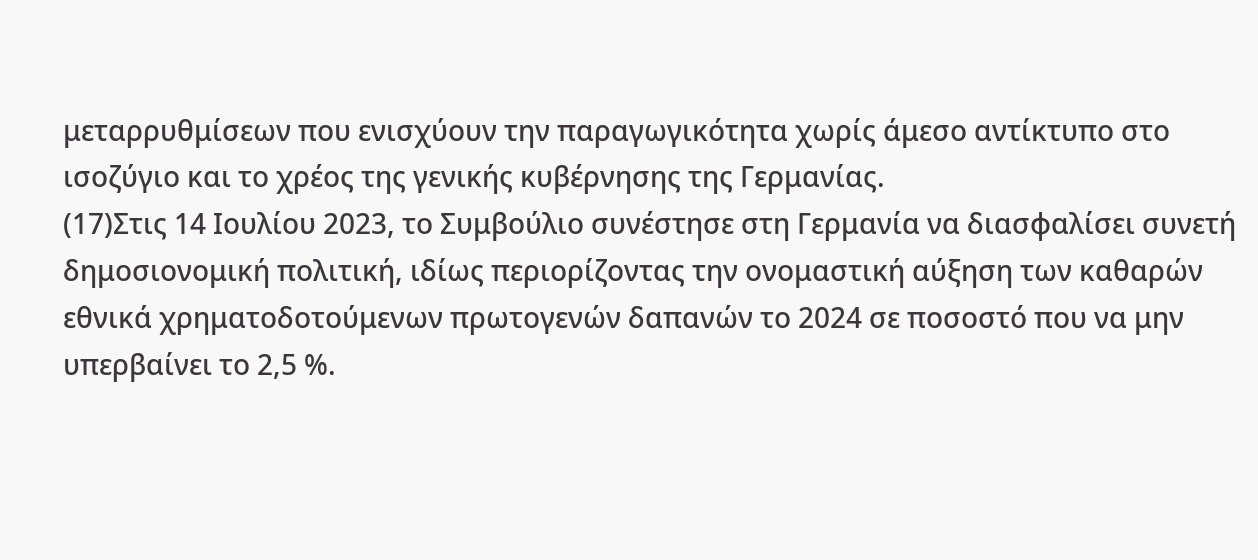μεταρρυθμίσεων που ενισχύουν την παραγωγικότητα χωρίς άμεσο αντίκτυπο στο ισοζύγιο και το χρέος της γενικής κυβέρνησης της Γερμανίας.
(17)Στις 14 Ιουλίου 2023, το Συμβούλιο συνέστησε στη Γερμανία να διασφαλίσει συνετή δημοσιονομική πολιτική, ιδίως περιορίζοντας την ονομαστική αύξηση των καθαρών εθνικά χρηματοδοτούμενων πρωτογενών δαπανών το 2024 σε ποσοστό που να μην υπερβαίνει το 2,5 %.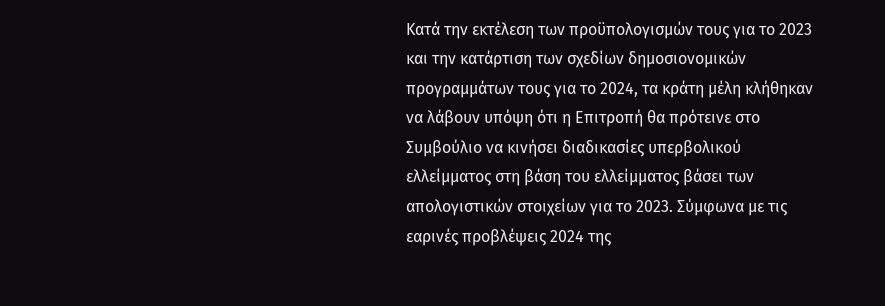Κατά την εκτέλεση των προϋπολογισμών τους για το 2023 και την κατάρτιση των σχεδίων δημοσιονομικών προγραμμάτων τους για το 2024, τα κράτη μέλη κλήθηκαν να λάβουν υπόψη ότι η Επιτροπή θα πρότεινε στο Συμβούλιο να κινήσει διαδικασίες υπερβολικού ελλείμματος στη βάση του ελλείμματος βάσει των απολογιστικών στοιχείων για το 2023. Σύμφωνα με τις εαρινές προβλέψεις 2024 της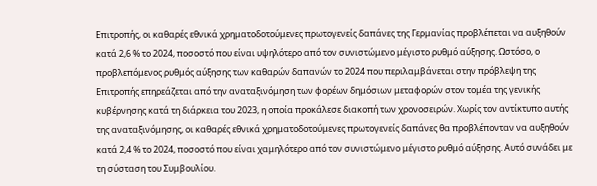Επιτροπής, οι καθαρές εθνικά χρηματοδοτούμενες πρωτογενείς δαπάνες της Γερμανίας προβλέπεται να αυξηθούν κατά 2,6 % το 2024, ποσοστό που είναι υψηλότερο από τον συνιστώμενο μέγιστο ρυθμό αύξησης. Ωστόσο, ο προβλεπόμενος ρυθμός αύξησης των καθαρών δαπανών το 2024 που περιλαμβάνεται στην πρόβλεψη της Επιτροπής επηρεάζεται από την αναταξινόμηση των φορέων δημόσιων μεταφορών στον τομέα της γενικής κυβέρνησης κατά τη διάρκεια του 2023, η οποία προκάλεσε διακοπή των χρονοσειρών. Χωρίς τον αντίκτυπο αυτής της αναταξινόμησης, οι καθαρές εθνικά χρηματοδοτούμενες πρωτογενείς δαπάνες θα προβλέπονταν να αυξηθούν κατά 2,4 % το 2024, ποσοστό που είναι χαμηλότερο από τον συνιστώμενο μέγιστο ρυθμό αύξησης. Αυτό συνάδει με τη σύσταση του Συμβουλίου.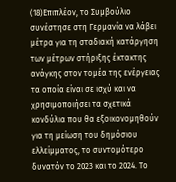(18)Επιπλέον, το Συμβούλιο συνέστησε στη Γερμανία να λάβει μέτρα για τη σταδιακή κατάργηση των μέτρων στήριξης έκτακτης ανάγκης στον τομέα της ενέργειας τα οποία είναι σε ισχύ και να χρησιμοποιήσει τα σχετικά κονδύλια που θα εξοικονομηθούν για τη μείωση του δημόσιου ελλείμματος, το συντομότερο δυνατόν το 2023 και το 2024. Το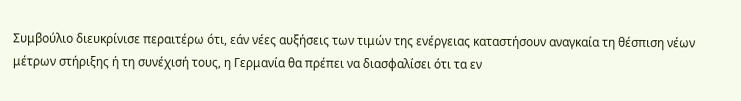Συμβούλιο διευκρίνισε περαιτέρω ότι, εάν νέες αυξήσεις των τιμών της ενέργειας καταστήσουν αναγκαία τη θέσπιση νέων μέτρων στήριξης ή τη συνέχισή τους, η Γερμανία θα πρέπει να διασφαλίσει ότι τα εν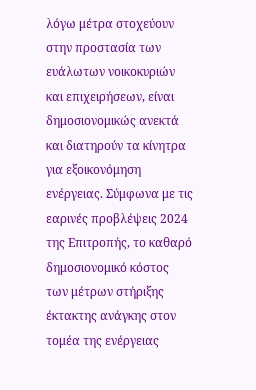λόγω μέτρα στοχεύουν στην προστασία των ευάλωτων νοικοκυριών και επιχειρήσεων, είναι δημοσιονομικώς ανεκτά και διατηρούν τα κίνητρα για εξοικονόμηση ενέργειας. Σύμφωνα με τις εαρινές προβλέψεις 2024 της Επιτροπής, το καθαρό δημοσιονομικό κόστος των μέτρων στήριξης έκτακτης ανάγκης στον τομέα της ενέργειας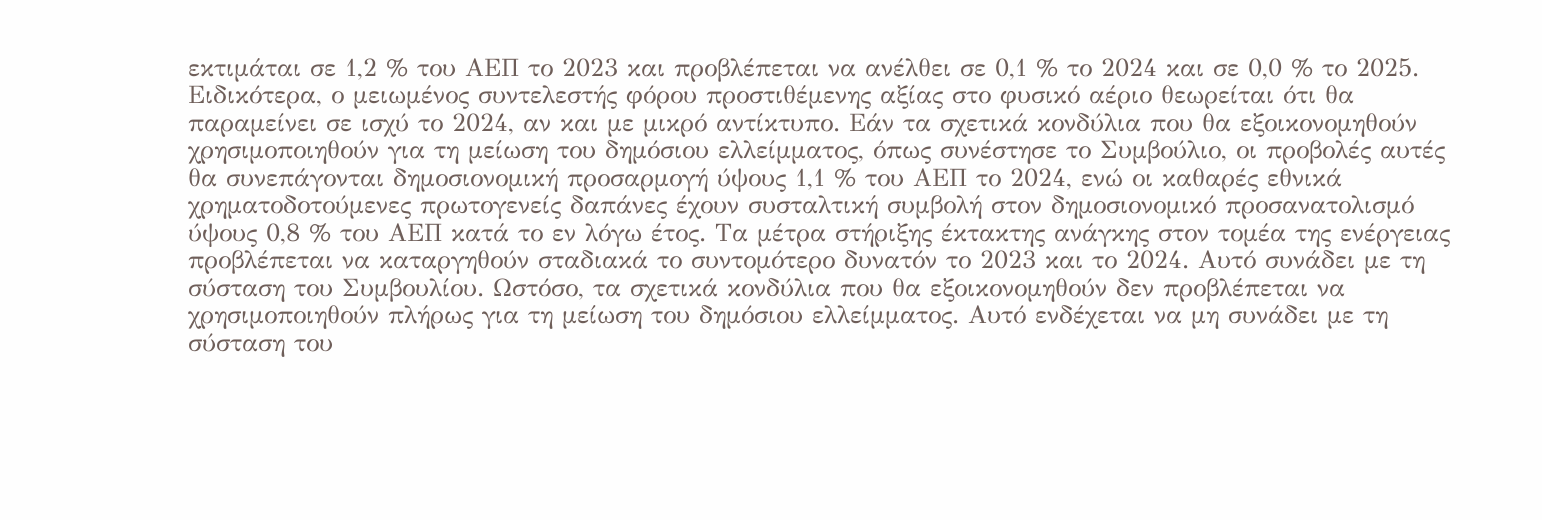εκτιμάται σε 1,2 % του ΑΕΠ το 2023 και προβλέπεται να ανέλθει σε 0,1 % το 2024 και σε 0,0 % το 2025. Ειδικότερα, ο μειωμένος συντελεστής φόρου προστιθέμενης αξίας στο φυσικό αέριο θεωρείται ότι θα παραμείνει σε ισχύ το 2024, αν και με μικρό αντίκτυπο. Εάν τα σχετικά κονδύλια που θα εξοικονομηθούν χρησιμοποιηθούν για τη μείωση του δημόσιου ελλείμματος, όπως συνέστησε το Συμβούλιο, οι προβολές αυτές θα συνεπάγονται δημοσιονομική προσαρμογή ύψους 1,1 % του ΑΕΠ το 2024, ενώ οι καθαρές εθνικά χρηματοδοτούμενες πρωτογενείς δαπάνες έχουν συσταλτική συμβολή στον δημοσιονομικό προσανατολισμό ύψους 0,8 % του ΑΕΠ κατά το εν λόγω έτος. Τα μέτρα στήριξης έκτακτης ανάγκης στον τομέα της ενέργειας προβλέπεται να καταργηθούν σταδιακά το συντομότερο δυνατόν το 2023 και το 2024. Αυτό συνάδει με τη σύσταση του Συμβουλίου. Ωστόσο, τα σχετικά κονδύλια που θα εξοικονομηθούν δεν προβλέπεται να χρησιμοποιηθούν πλήρως για τη μείωση του δημόσιου ελλείμματος. Αυτό ενδέχεται να μη συνάδει με τη σύσταση του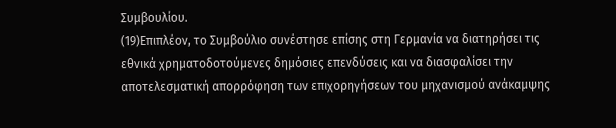Συμβουλίου.
(19)Επιπλέον, το Συμβούλιο συνέστησε επίσης στη Γερμανία να διατηρήσει τις εθνικά χρηματοδοτούμενες δημόσιες επενδύσεις και να διασφαλίσει την αποτελεσματική απορρόφηση των επιχορηγήσεων του μηχανισμού ανάκαμψης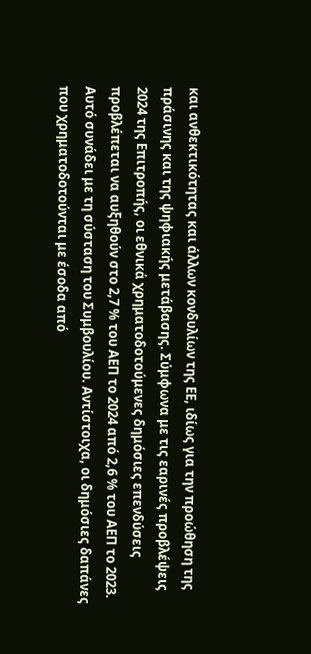και ανθεκτικότητας και άλλων κονδυλίων της ΕΕ, ιδίως για την προώθηση της πράσινης και της ψηφιακής μετάβασης. Σύμφωνα με τις εαρινές προβλέψεις 2024 της Επιτροπής, οι εθνικά χρηματοδοτούμενες δημόσιες επενδύσεις προβλέπεται να αυξηθούν στο 2,7 % του ΑΕΠ το 2024 από 2,6 % του ΑΕΠ το 2023. Αυτό συνάδει με τη σύσταση του Συμβουλίου. Αντίστοιχα, οι δημόσιες δαπάνες που χρηματοδοτούνται με έσοδα από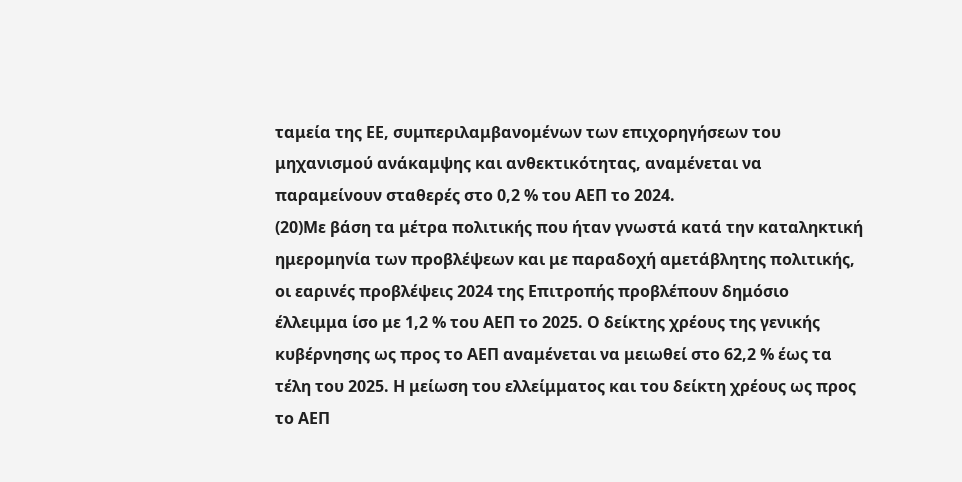ταμεία της ΕΕ, συμπεριλαμβανομένων των επιχορηγήσεων του μηχανισμού ανάκαμψης και ανθεκτικότητας, αναμένεται να παραμείνουν σταθερές στο 0,2 % του ΑΕΠ το 2024.
(20)Με βάση τα μέτρα πολιτικής που ήταν γνωστά κατά την καταληκτική ημερομηνία των προβλέψεων και με παραδοχή αμετάβλητης πολιτικής, οι εαρινές προβλέψεις 2024 της Επιτροπής προβλέπουν δημόσιο έλλειμμα ίσο με 1,2 % του ΑΕΠ το 2025. Ο δείκτης χρέους της γενικής κυβέρνησης ως προς το ΑΕΠ αναμένεται να μειωθεί στο 62,2 % έως τα τέλη του 2025. Η μείωση του ελλείμματος και του δείκτη χρέους ως προς το ΑΕΠ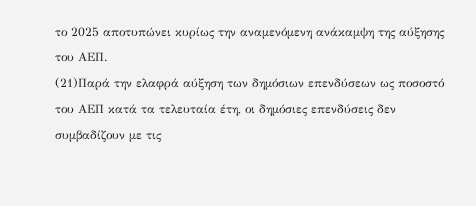το 2025 αποτυπώνει κυρίως την αναμενόμενη ανάκαμψη της αύξησης του ΑΕΠ.
(21)Παρά την ελαφρά αύξηση των δημόσιων επενδύσεων ως ποσοστό του ΑΕΠ κατά τα τελευταία έτη, οι δημόσιες επενδύσεις δεν συμβαδίζουν με τις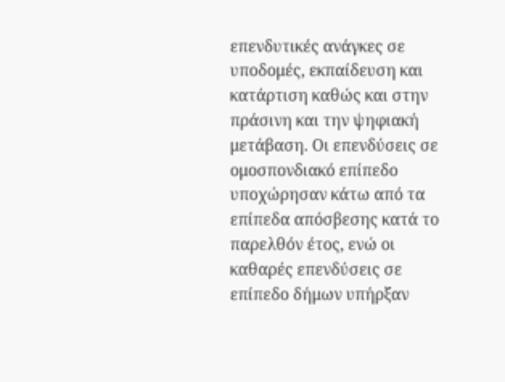επενδυτικές ανάγκες σε υποδομές, εκπαίδευση και κατάρτιση καθώς και στην πράσινη και την ψηφιακή μετάβαση. Οι επενδύσεις σε ομοσπονδιακό επίπεδο υποχώρησαν κάτω από τα επίπεδα απόσβεσης κατά το παρελθόν έτος, ενώ οι καθαρές επενδύσεις σε επίπεδο δήμων υπήρξαν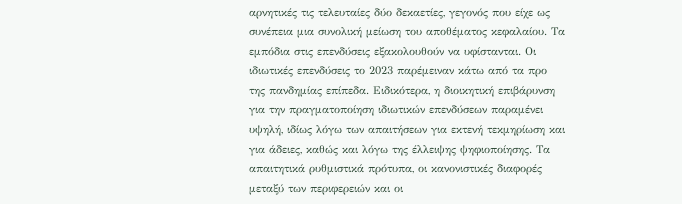αρνητικές τις τελευταίες δύο δεκαετίες, γεγονός που είχε ως συνέπεια μια συνολική μείωση του αποθέματος κεφαλαίου. Τα εμπόδια στις επενδύσεις εξακολουθούν να υφίστανται. Οι ιδιωτικές επενδύσεις το 2023 παρέμειναν κάτω από τα προ της πανδημίας επίπεδα. Ειδικότερα, η διοικητική επιβάρυνση για την πραγματοποίηση ιδιωτικών επενδύσεων παραμένει υψηλή, ιδίως λόγω των απαιτήσεων για εκτενή τεκμηρίωση και για άδειες, καθώς και λόγω της έλλειψης ψηφιοποίησης. Τα απαιτητικά ρυθμιστικά πρότυπα, οι κανονιστικές διαφορές μεταξύ των περιφερειών και οι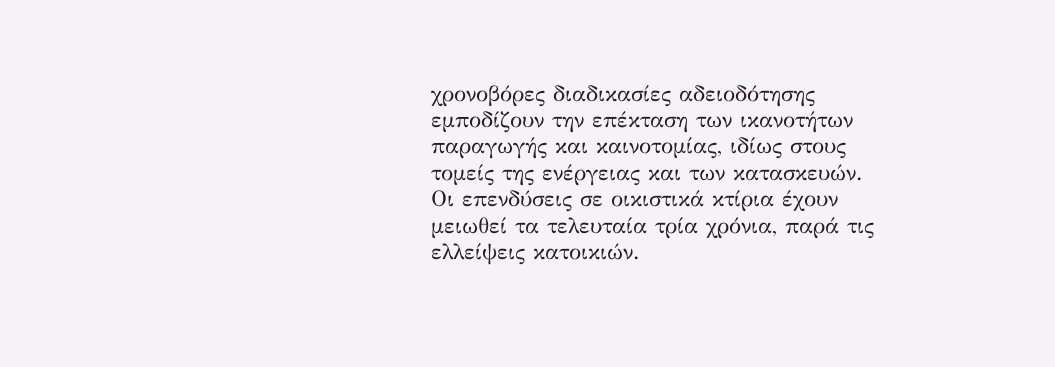χρονοβόρες διαδικασίες αδειοδότησης εμποδίζουν την επέκταση των ικανοτήτων παραγωγής και καινοτομίας, ιδίως στους τομείς της ενέργειας και των κατασκευών. Οι επενδύσεις σε οικιστικά κτίρια έχουν μειωθεί τα τελευταία τρία χρόνια, παρά τις ελλείψεις κατοικιών.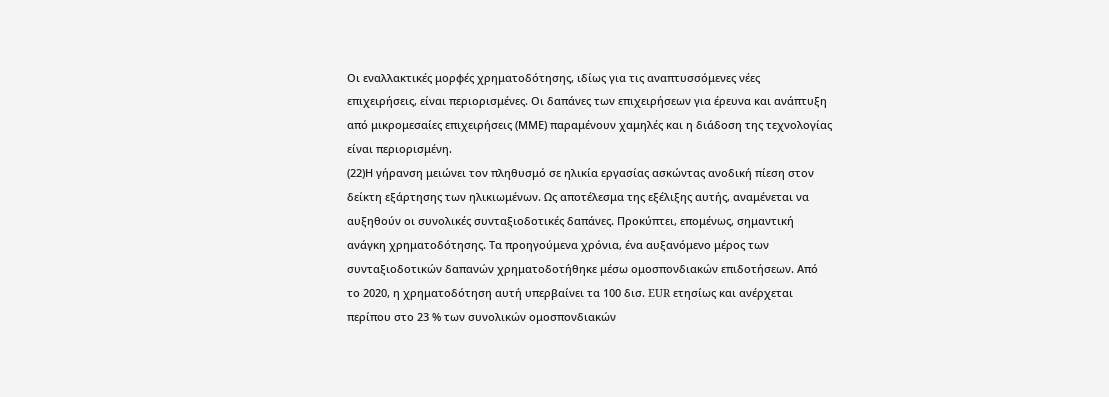Οι εναλλακτικές μορφές χρηματοδότησης, ιδίως για τις αναπτυσσόμενες νέες επιχειρήσεις, είναι περιορισμένες. Οι δαπάνες των επιχειρήσεων για έρευνα και ανάπτυξη από μικρομεσαίες επιχειρήσεις (ΜΜΕ) παραμένουν χαμηλές και η διάδοση της τεχνολογίας είναι περιορισμένη.
(22)Η γήρανση μειώνει τον πληθυσμό σε ηλικία εργασίας ασκώντας ανοδική πίεση στον δείκτη εξάρτησης των ηλικιωμένων. Ως αποτέλεσμα της εξέλιξης αυτής, αναμένεται να αυξηθούν οι συνολικές συνταξιοδοτικές δαπάνες. Προκύπτει, επομένως, σημαντική ανάγκη χρηματοδότησης. Τα προηγούμενα χρόνια, ένα αυξανόμενο μέρος των συνταξιοδοτικών δαπανών χρηματοδοτήθηκε μέσω ομοσπονδιακών επιδοτήσεων. Από το 2020, η χρηματοδότηση αυτή υπερβαίνει τα 100 δισ. EUR ετησίως και ανέρχεται περίπου στο 23 % των συνολικών ομοσπονδιακών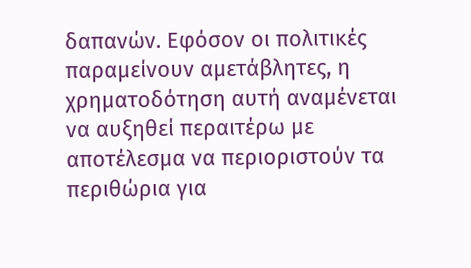δαπανών. Εφόσον οι πολιτικές παραμείνουν αμετάβλητες, η χρηματοδότηση αυτή αναμένεται να αυξηθεί περαιτέρω με αποτέλεσμα να περιοριστούν τα περιθώρια για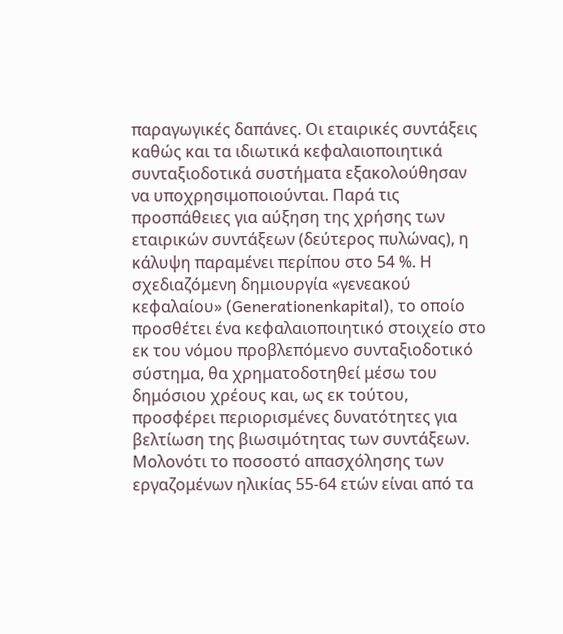παραγωγικές δαπάνες. Οι εταιρικές συντάξεις καθώς και τα ιδιωτικά κεφαλαιοποιητικά συνταξιοδοτικά συστήματα εξακολούθησαν να υποχρησιμοποιούνται. Παρά τις προσπάθειες για αύξηση της χρήσης των εταιρικών συντάξεων (δεύτερος πυλώνας), η κάλυψη παραμένει περίπου στο 54 %. Η σχεδιαζόμενη δημιουργία «γενεακού κεφαλαίου» (Generationenkapital), το οποίο προσθέτει ένα κεφαλαιοποιητικό στοιχείο στο εκ του νόμου προβλεπόμενο συνταξιοδοτικό σύστημα, θα χρηματοδοτηθεί μέσω του δημόσιου χρέους και, ως εκ τούτου, προσφέρει περιορισμένες δυνατότητες για βελτίωση της βιωσιμότητας των συντάξεων. Μολονότι το ποσοστό απασχόλησης των εργαζομένων ηλικίας 55-64 ετών είναι από τα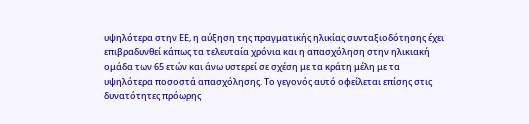υψηλότερα στην ΕΕ, η αύξηση της πραγματικής ηλικίας συνταξιοδότησης έχει επιβραδυνθεί κάπως τα τελευταία χρόνια και η απασχόληση στην ηλικιακή ομάδα των 65 ετών και άνω υστερεί σε σχέση με τα κράτη μέλη με τα υψηλότερα ποσοστά απασχόλησης. Το γεγονός αυτό οφείλεται επίσης στις δυνατότητες πρόωρης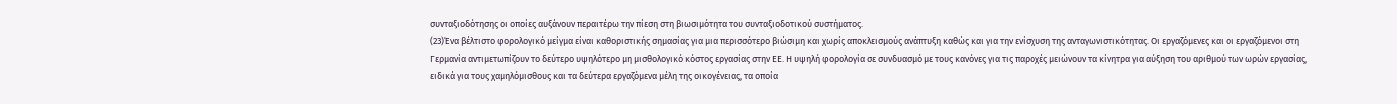συνταξιοδότησης οι οποίες αυξάνουν περαιτέρω την πίεση στη βιωσιμότητα του συνταξιοδοτικού συστήματος.
(23)Ένα βέλτιστο φορολογικό μείγμα είναι καθοριστικής σημασίας για μια περισσότερο βιώσιμη και χωρίς αποκλεισμούς ανάπτυξη καθώς και για την ενίσχυση της ανταγωνιστικότητας. Οι εργαζόμενες και οι εργαζόμενοι στη Γερμανία αντιμετωπίζουν το δεύτερο υψηλότερο μη μισθολογικό κόστος εργασίας στην ΕΕ. Η υψηλή φορολογία σε συνδυασμό με τους κανόνες για τις παροχές μειώνουν τα κίνητρα για αύξηση του αριθμού των ωρών εργασίας, ειδικά για τους χαμηλόμισθους και τα δεύτερα εργαζόμενα μέλη της οικογένειας, τα οποία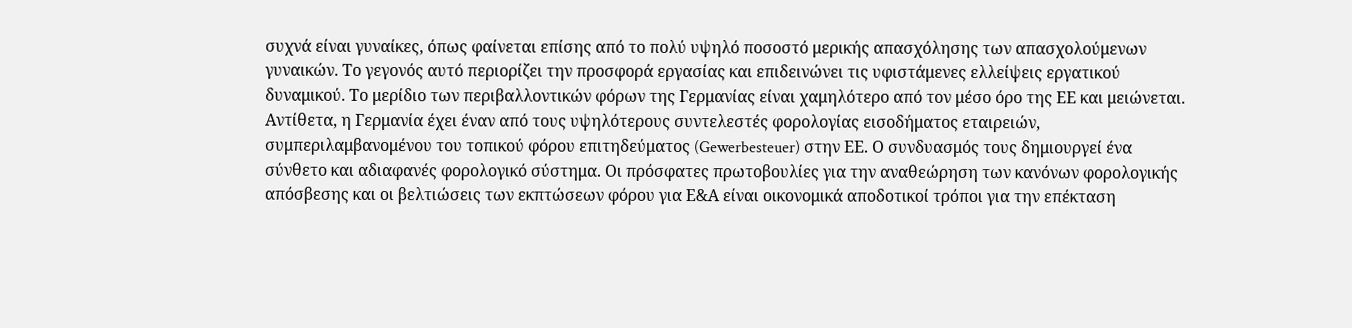συχνά είναι γυναίκες, όπως φαίνεται επίσης από το πολύ υψηλό ποσοστό μερικής απασχόλησης των απασχολούμενων γυναικών. Το γεγονός αυτό περιορίζει την προσφορά εργασίας και επιδεινώνει τις υφιστάμενες ελλείψεις εργατικού δυναμικού. Το μερίδιο των περιβαλλοντικών φόρων της Γερμανίας είναι χαμηλότερο από τον μέσο όρο της ΕΕ και μειώνεται. Αντίθετα, η Γερμανία έχει έναν από τους υψηλότερους συντελεστές φορολογίας εισοδήματος εταιρειών, συμπεριλαμβανομένου του τοπικού φόρου επιτηδεύματος (Gewerbesteuer) στην ΕΕ. Ο συνδυασμός τους δημιουργεί ένα σύνθετο και αδιαφανές φορολογικό σύστημα. Οι πρόσφατες πρωτοβουλίες για την αναθεώρηση των κανόνων φορολογικής απόσβεσης και οι βελτιώσεις των εκπτώσεων φόρου για Ε&Α είναι οικονομικά αποδοτικοί τρόποι για την επέκταση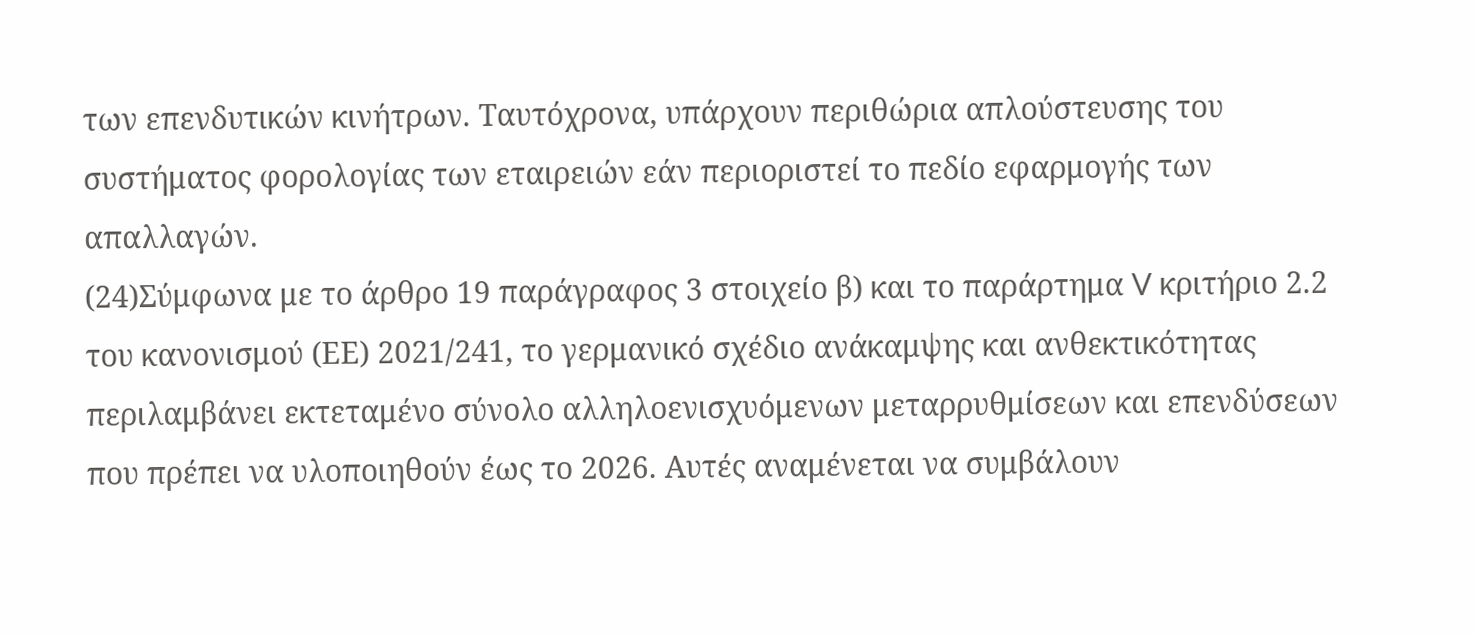των επενδυτικών κινήτρων. Ταυτόχρονα, υπάρχουν περιθώρια απλούστευσης του συστήματος φορολογίας των εταιρειών εάν περιοριστεί το πεδίο εφαρμογής των απαλλαγών.
(24)Σύμφωνα με το άρθρο 19 παράγραφος 3 στοιχείο β) και το παράρτημα V κριτήριο 2.2 του κανονισμού (ΕΕ) 2021/241, το γερμανικό σχέδιο ανάκαμψης και ανθεκτικότητας περιλαμβάνει εκτεταμένο σύνολο αλληλοενισχυόμενων μεταρρυθμίσεων και επενδύσεων που πρέπει να υλοποιηθούν έως το 2026. Αυτές αναμένεται να συμβάλουν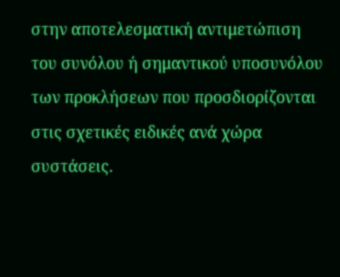στην αποτελεσματική αντιμετώπιση του συνόλου ή σημαντικού υποσυνόλου των προκλήσεων που προσδιορίζονται στις σχετικές ειδικές ανά χώρα συστάσεις.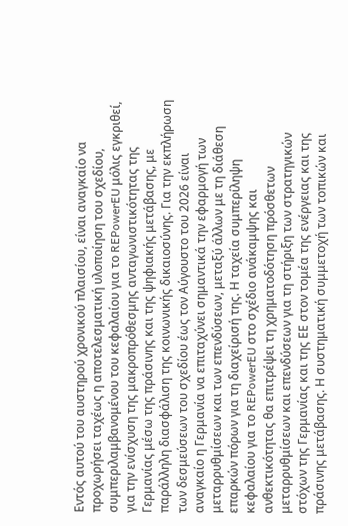Εντός αυτού του αυστηρού χρονικού πλαισίου, είναι αναγκαίο να προχωρήσει ταχέως η αποτελεσματική υλοποίηση του σχεδίου, συμπεριλαμβανομένου του κεφαλαίου για το REPowerEU μόλις εγκριθεί, για την ενίσχυση της μακροπρόθεσμης ανταγωνιστικότητας της Γερμανίας μέσω της πράσινης και της ψηφιακής μετάβασης, με παράλληλη διασφάλιση της κοινωνικής δικαιοσύνης. Για την εκπλήρωση των δεσμεύσεων του σχεδίου έως τον Αύγουστο του 2026 είναι αναγκαίο η Γερμανία να επιταχύνει σημαντικά την εφαρμογή των μεταρρυθμίσεων και των επενδύσεων, μεταξύ άλλων με τη διάθεση επαρκών πόρων για τη διαχείρισή της. Η ταχεία συμπερίληψη κεφαλαίου για το REPowerEU στο σχέδιο ανάκαμψης και ανθεκτικότητας θα επιτρέψει τη χρηματοδότηση πρόσθετων μεταρρυθμίσεων και επενδύσεων για τη στήριξη των στρατηγικών στόχων της Γερμανίας και της ΕΕ στον τομέα της ενέργειας και της πράσινης μετάβασης. Η συστηματική συμμετοχή των τοπικών και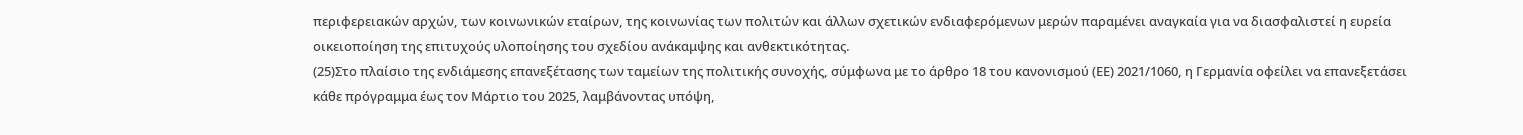περιφερειακών αρχών, των κοινωνικών εταίρων, της κοινωνίας των πολιτών και άλλων σχετικών ενδιαφερόμενων μερών παραμένει αναγκαία για να διασφαλιστεί η ευρεία οικειοποίηση της επιτυχούς υλοποίησης του σχεδίου ανάκαμψης και ανθεκτικότητας.
(25)Στο πλαίσιο της ενδιάμεσης επανεξέτασης των ταμείων της πολιτικής συνοχής, σύμφωνα με το άρθρο 18 του κανονισμού (ΕΕ) 2021/1060, η Γερμανία οφείλει να επανεξετάσει κάθε πρόγραμμα έως τον Μάρτιο του 2025, λαμβάνοντας υπόψη,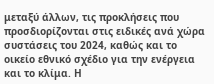μεταξύ άλλων, τις προκλήσεις που προσδιορίζονται στις ειδικές ανά χώρα συστάσεις του 2024, καθώς και το οικείο εθνικό σχέδιο για την ενέργεια και το κλίμα. Η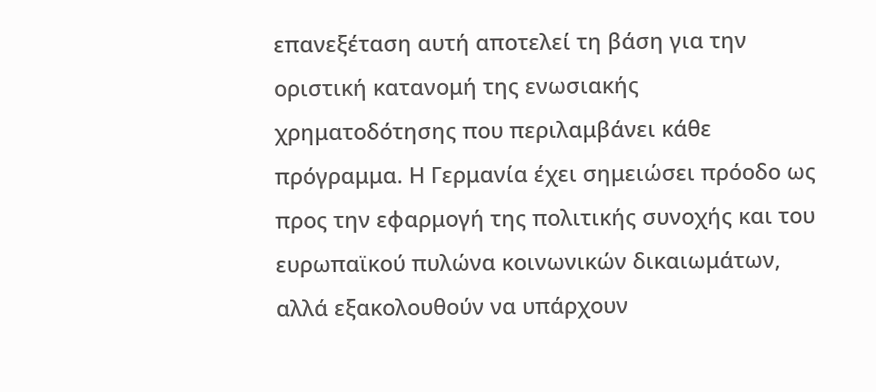επανεξέταση αυτή αποτελεί τη βάση για την οριστική κατανομή της ενωσιακής χρηματοδότησης που περιλαμβάνει κάθε πρόγραμμα. Η Γερμανία έχει σημειώσει πρόοδο ως προς την εφαρμογή της πολιτικής συνοχής και του ευρωπαϊκού πυλώνα κοινωνικών δικαιωμάτων, αλλά εξακολουθούν να υπάρχουν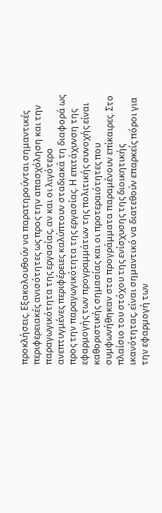προκλήσεις. Εξακολουθούν να παρατηρούνται σημαντικές περιφερειακές ανισότητες ως προς την απασχόληση και την παραγωγικότητα της εργασίας, αν και οι λιγότερο ανεπτυγμένες περιφέρειες καλύπτουν σταδιακά τη διαφορά ως προς την παραγωγικότητα της εργασίας. Η επιτάχυνση της εφαρμογής των προγραμμάτων της πολιτικής συνοχής είναι καθοριστικής σημασίας και οι προτεραιότητες που συμφωνήθηκαν στα προγράμματα παραμένουν επίκαιρες. Στο πλαίσιο του στόχου της ενίσχυσης της διοικητικής ικανότητας, είναι σημαντικό να διατεθούν επαρκείς πόροι για την εφαρμογή των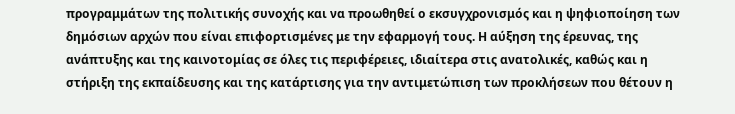προγραμμάτων της πολιτικής συνοχής και να προωθηθεί ο εκσυγχρονισμός και η ψηφιοποίηση των δημόσιων αρχών που είναι επιφορτισμένες με την εφαρμογή τους. Η αύξηση της έρευνας, της ανάπτυξης και της καινοτομίας σε όλες τις περιφέρειες, ιδιαίτερα στις ανατολικές, καθώς και η στήριξη της εκπαίδευσης και της κατάρτισης για την αντιμετώπιση των προκλήσεων που θέτουν η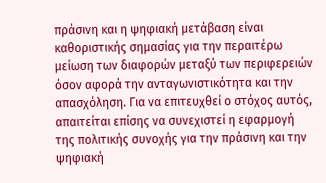πράσινη και η ψηφιακή μετάβαση είναι καθοριστικής σημασίας για την περαιτέρω μείωση των διαφορών μεταξύ των περιφερειών όσον αφορά την ανταγωνιστικότητα και την απασχόληση. Για να επιτευχθεί ο στόχος αυτός, απαιτείται επίσης να συνεχιστεί η εφαρμογή της πολιτικής συνοχής για την πράσινη και την ψηφιακή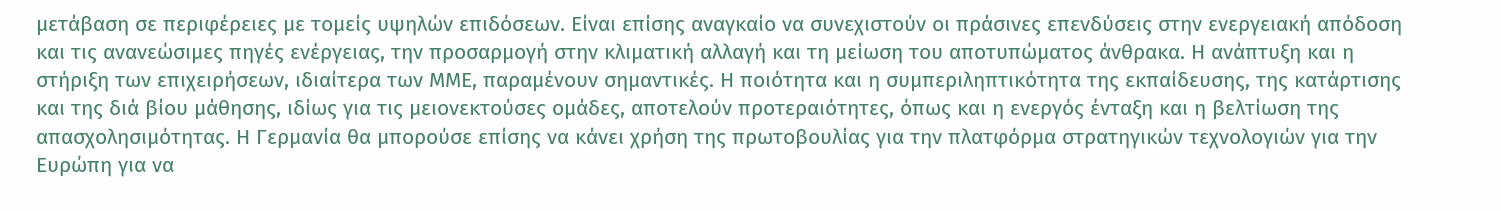μετάβαση σε περιφέρειες με τομείς υψηλών επιδόσεων. Είναι επίσης αναγκαίο να συνεχιστούν οι πράσινες επενδύσεις στην ενεργειακή απόδοση και τις ανανεώσιμες πηγές ενέργειας, την προσαρμογή στην κλιματική αλλαγή και τη μείωση του αποτυπώματος άνθρακα. Η ανάπτυξη και η στήριξη των επιχειρήσεων, ιδιαίτερα των ΜΜΕ, παραμένουν σημαντικές. Η ποιότητα και η συμπεριληπτικότητα της εκπαίδευσης, της κατάρτισης και της διά βίου μάθησης, ιδίως για τις μειονεκτούσες ομάδες, αποτελούν προτεραιότητες, όπως και η ενεργός ένταξη και η βελτίωση της απασχολησιμότητας. Η Γερμανία θα μπορούσε επίσης να κάνει χρήση της πρωτοβουλίας για την πλατφόρμα στρατηγικών τεχνολογιών για την Ευρώπη για να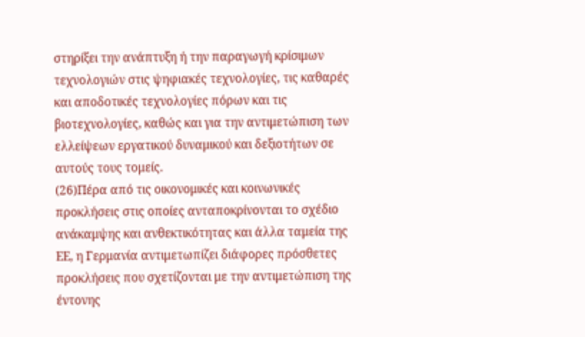στηρίξει την ανάπτυξη ή την παραγωγή κρίσιμων τεχνολογιών στις ψηφιακές τεχνολογίες, τις καθαρές και αποδοτικές τεχνολογίες πόρων και τις βιοτεχνολογίες, καθώς και για την αντιμετώπιση των ελλείψεων εργατικού δυναμικού και δεξιοτήτων σε αυτούς τους τομείς.
(26)Πέρα από τις οικονομικές και κοινωνικές προκλήσεις στις οποίες ανταποκρίνονται το σχέδιο ανάκαμψης και ανθεκτικότητας και άλλα ταμεία της ΕΕ, η Γερμανία αντιμετωπίζει διάφορες πρόσθετες προκλήσεις που σχετίζονται με την αντιμετώπιση της έντονης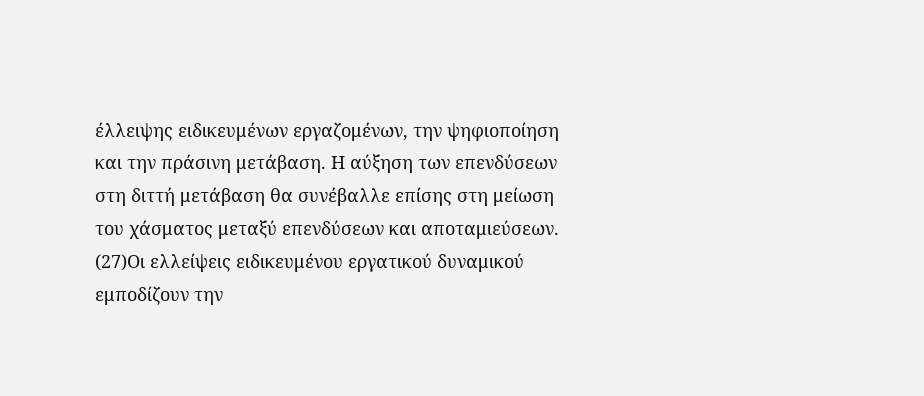έλλειψης ειδικευμένων εργαζομένων, την ψηφιοποίηση και την πράσινη μετάβαση. Η αύξηση των επενδύσεων στη διττή μετάβαση θα συνέβαλλε επίσης στη μείωση του χάσματος μεταξύ επενδύσεων και αποταμιεύσεων.
(27)Οι ελλείψεις ειδικευμένου εργατικού δυναμικού εμποδίζουν την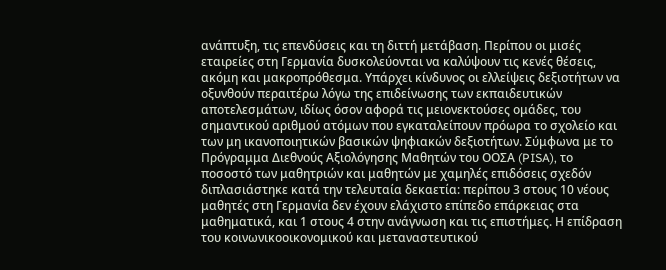ανάπτυξη, τις επενδύσεις και τη διττή μετάβαση. Περίπου οι μισές εταιρείες στη Γερμανία δυσκολεύονται να καλύψουν τις κενές θέσεις, ακόμη και μακροπρόθεσμα. Υπάρχει κίνδυνος οι ελλείψεις δεξιοτήτων να οξυνθούν περαιτέρω λόγω της επιδείνωσης των εκπαιδευτικών αποτελεσμάτων, ιδίως όσον αφορά τις μειονεκτούσες ομάδες, του σημαντικού αριθμού ατόμων που εγκαταλείπουν πρόωρα το σχολείο και των μη ικανοποιητικών βασικών ψηφιακών δεξιοτήτων. Σύμφωνα με το Πρόγραμμα Διεθνούς Αξιολόγησης Μαθητών του ΟΟΣΑ (PISA), το ποσοστό των μαθητριών και μαθητών με χαμηλές επιδόσεις σχεδόν διπλασιάστηκε κατά την τελευταία δεκαετία: περίπου 3 στους 10 νέους μαθητές στη Γερμανία δεν έχουν ελάχιστο επίπεδο επάρκειας στα μαθηματικά, και 1 στους 4 στην ανάγνωση και τις επιστήμες. Η επίδραση του κοινωνικοοικονομικού και μεταναστευτικού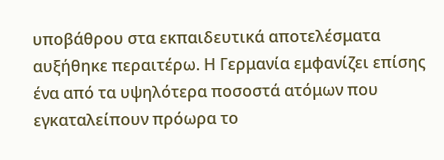υποβάθρου στα εκπαιδευτικά αποτελέσματα αυξήθηκε περαιτέρω. Η Γερμανία εμφανίζει επίσης ένα από τα υψηλότερα ποσοστά ατόμων που εγκαταλείπουν πρόωρα το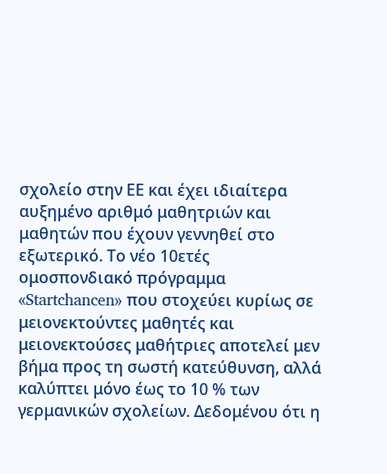σχολείο στην ΕΕ και έχει ιδιαίτερα αυξημένο αριθμό μαθητριών και μαθητών που έχουν γεννηθεί στο εξωτερικό. Το νέο 10ετές ομοσπονδιακό πρόγραμμα «Startchancen» που στοχεύει κυρίως σε μειονεκτούντες μαθητές και μειονεκτούσες μαθήτριες αποτελεί μεν βήμα προς τη σωστή κατεύθυνση, αλλά καλύπτει μόνο έως το 10 % των γερμανικών σχολείων. Δεδομένου ότι η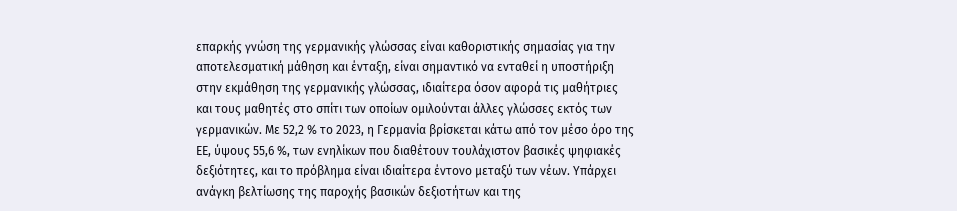επαρκής γνώση της γερμανικής γλώσσας είναι καθοριστικής σημασίας για την αποτελεσματική μάθηση και ένταξη, είναι σημαντικό να ενταθεί η υποστήριξη στην εκμάθηση της γερμανικής γλώσσας, ιδιαίτερα όσον αφορά τις μαθήτριες και τους μαθητές στο σπίτι των οποίων ομιλούνται άλλες γλώσσες εκτός των γερμανικών. Με 52,2 % το 2023, η Γερμανία βρίσκεται κάτω από τον μέσο όρο της ΕΕ, ύψους 55,6 %, των ενηλίκων που διαθέτουν τουλάχιστον βασικές ψηφιακές δεξιότητες, και το πρόβλημα είναι ιδιαίτερα έντονο μεταξύ των νέων. Υπάρχει ανάγκη βελτίωσης της παροχής βασικών δεξιοτήτων και της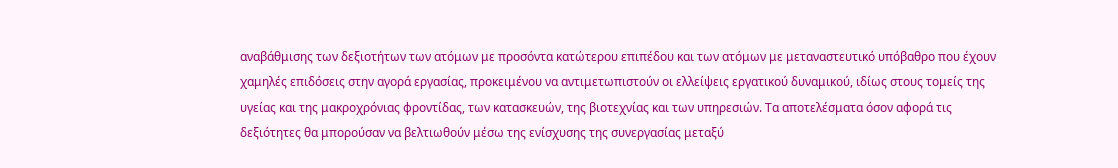αναβάθμισης των δεξιοτήτων των ατόμων με προσόντα κατώτερου επιπέδου και των ατόμων με μεταναστευτικό υπόβαθρο που έχουν χαμηλές επιδόσεις στην αγορά εργασίας, προκειμένου να αντιμετωπιστούν οι ελλείψεις εργατικού δυναμικού, ιδίως στους τομείς της υγείας και της μακροχρόνιας φροντίδας, των κατασκευών, της βιοτεχνίας και των υπηρεσιών. Τα αποτελέσματα όσον αφορά τις δεξιότητες θα μπορούσαν να βελτιωθούν μέσω της ενίσχυσης της συνεργασίας μεταξύ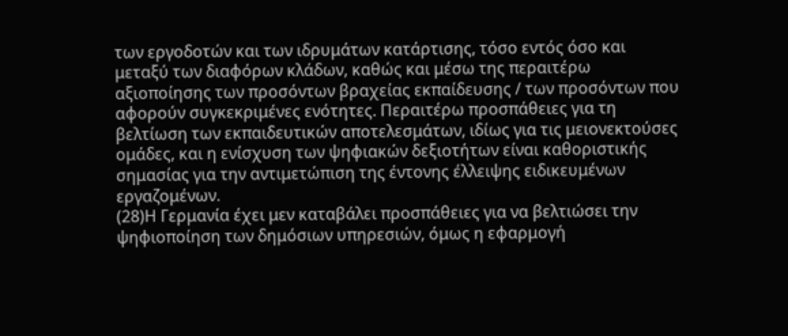των εργοδοτών και των ιδρυμάτων κατάρτισης, τόσο εντός όσο και μεταξύ των διαφόρων κλάδων, καθώς και μέσω της περαιτέρω αξιοποίησης των προσόντων βραχείας εκπαίδευσης / των προσόντων που αφορούν συγκεκριμένες ενότητες. Περαιτέρω προσπάθειες για τη βελτίωση των εκπαιδευτικών αποτελεσμάτων, ιδίως για τις μειονεκτούσες ομάδες, και η ενίσχυση των ψηφιακών δεξιοτήτων είναι καθοριστικής σημασίας για την αντιμετώπιση της έντονης έλλειψης ειδικευμένων εργαζομένων.
(28)Η Γερμανία έχει μεν καταβάλει προσπάθειες για να βελτιώσει την ψηφιοποίηση των δημόσιων υπηρεσιών, όμως η εφαρμογή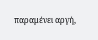παραμένει αργή,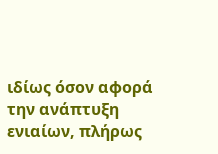ιδίως όσον αφορά την ανάπτυξη ενιαίων, πλήρως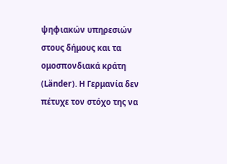ψηφιακών υπηρεσιών στους δήμους και τα ομοσπονδιακά κράτη (Länder). Η Γερμανία δεν πέτυχε τον στόχο της να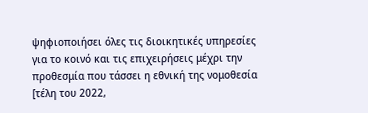ψηφιοποιήσει όλες τις διοικητικές υπηρεσίες για το κοινό και τις επιχειρήσεις μέχρι την προθεσμία που τάσσει η εθνική της νομοθεσία [τέλη του 2022,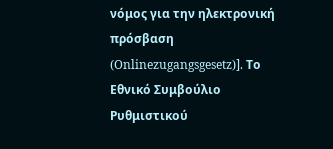νόμος για την ηλεκτρονική πρόσβαση (Onlinezugangsgesetz)]. Το Εθνικό Συμβούλιο Ρυθμιστικού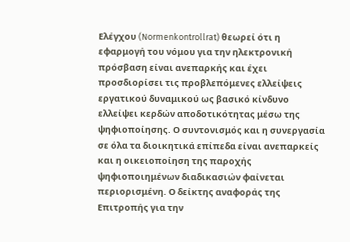Ελέγχου (Normenkontrollrat) θεωρεί ότι η εφαρμογή του νόμου για την ηλεκτρονική πρόσβαση είναι ανεπαρκής και έχει προσδιορίσει τις προβλεπόμενες ελλείψεις εργατικού δυναμικού ως βασικό κίνδυνο ελλείψει κερδών αποδοτικότητας μέσω της ψηφιοποίησης. Ο συντονισμός και η συνεργασία σε όλα τα διοικητικά επίπεδα είναι ανεπαρκείς και η οικειοποίηση της παροχής ψηφιοποιημένων διαδικασιών φαίνεται περιορισμένη. Ο δείκτης αναφοράς της Επιτροπής για την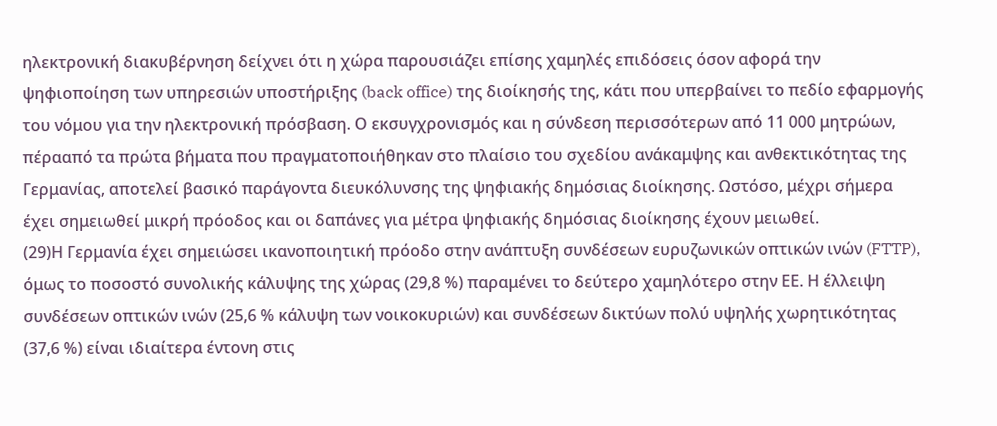ηλεκτρονική διακυβέρνηση δείχνει ότι η χώρα παρουσιάζει επίσης χαμηλές επιδόσεις όσον αφορά την ψηφιοποίηση των υπηρεσιών υποστήριξης (back office) της διοίκησής της, κάτι που υπερβαίνει το πεδίο εφαρμογής του νόμου για την ηλεκτρονική πρόσβαση. Ο εκσυγχρονισμός και η σύνδεση περισσότερων από 11 000 μητρώων, πέρααπό τα πρώτα βήματα που πραγματοποιήθηκαν στο πλαίσιο του σχεδίου ανάκαμψης και ανθεκτικότητας της Γερμανίας, αποτελεί βασικό παράγοντα διευκόλυνσης της ψηφιακής δημόσιας διοίκησης. Ωστόσο, μέχρι σήμερα έχει σημειωθεί μικρή πρόοδος και οι δαπάνες για μέτρα ψηφιακής δημόσιας διοίκησης έχουν μειωθεί.
(29)Η Γερμανία έχει σημειώσει ικανοποιητική πρόοδο στην ανάπτυξη συνδέσεων ευρυζωνικών οπτικών ινών (FTTP), όμως το ποσοστό συνολικής κάλυψης της χώρας (29,8 %) παραμένει το δεύτερο χαμηλότερο στην ΕΕ. Η έλλειψη συνδέσεων οπτικών ινών (25,6 % κάλυψη των νοικοκυριών) και συνδέσεων δικτύων πολύ υψηλής χωρητικότητας (37,6 %) είναι ιδιαίτερα έντονη στις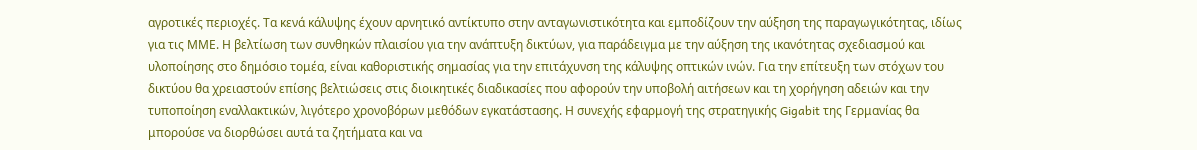αγροτικές περιοχές. Τα κενά κάλυψης έχουν αρνητικό αντίκτυπο στην ανταγωνιστικότητα και εμποδίζουν την αύξηση της παραγωγικότητας, ιδίως για τις ΜΜΕ. Η βελτίωση των συνθηκών πλαισίου για την ανάπτυξη δικτύων, για παράδειγμα με την αύξηση της ικανότητας σχεδιασμού και υλοποίησης στο δημόσιο τομέα, είναι καθοριστικής σημασίας για την επιτάχυνση της κάλυψης οπτικών ινών. Για την επίτευξη των στόχων του δικτύου θα χρειαστούν επίσης βελτιώσεις στις διοικητικές διαδικασίες που αφορούν την υποβολή αιτήσεων και τη χορήγηση αδειών και την τυποποίηση εναλλακτικών, λιγότερο χρονοβόρων μεθόδων εγκατάστασης. Η συνεχής εφαρμογή της στρατηγικής Gigabit της Γερμανίας θα μπορούσε να διορθώσει αυτά τα ζητήματα και να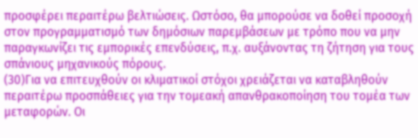προσφέρει περαιτέρω βελτιώσεις. Ωστόσο, θα μπορούσε να δοθεί προσοχή στον προγραμματισμό των δημόσιων παρεμβάσεων με τρόπο που να μην παραγκωνίζει τις εμπορικές επενδύσεις, π.χ. αυξάνοντας τη ζήτηση για τους σπάνιους μηχανικούς πόρους.
(30)Για να επιτευχθούν οι κλιματικοί στόχοι χρειάζεται να καταβληθούν περαιτέρω προσπάθειες για την τομεακή απανθρακοποίηση του τομέα των μεταφορών. Οι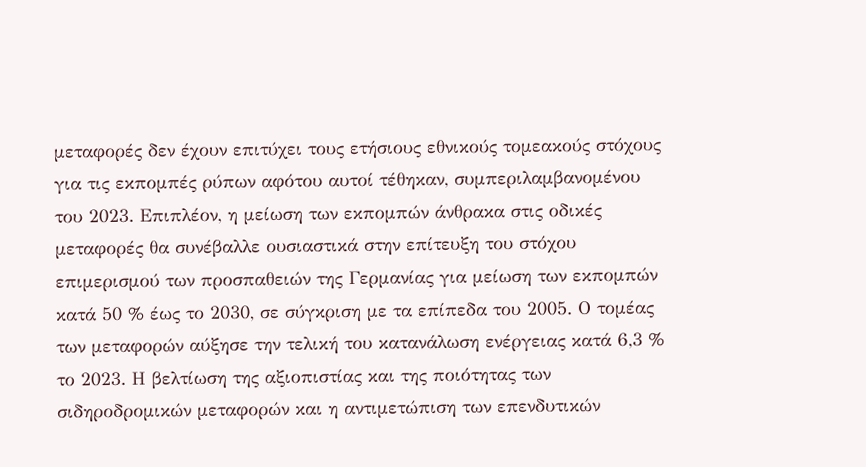μεταφορές δεν έχουν επιτύχει τους ετήσιους εθνικούς τομεακούς στόχους για τις εκπομπές ρύπων αφότου αυτοί τέθηκαν, συμπεριλαμβανομένου του 2023. Επιπλέον, η μείωση των εκπομπών άνθρακα στις οδικές μεταφορές θα συνέβαλλε ουσιαστικά στην επίτευξη του στόχου επιμερισμού των προσπαθειών της Γερμανίας για μείωση των εκπομπών κατά 50 % έως το 2030, σε σύγκριση με τα επίπεδα του 2005. Ο τομέας των μεταφορών αύξησε την τελική του κατανάλωση ενέργειας κατά 6,3 % το 2023. Η βελτίωση της αξιοπιστίας και της ποιότητας των σιδηροδρομικών μεταφορών και η αντιμετώπιση των επενδυτικών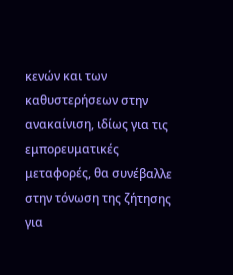κενών και των καθυστερήσεων στην ανακαίνιση, ιδίως για τις εμπορευματικές μεταφορές, θα συνέβαλλε στην τόνωση της ζήτησης για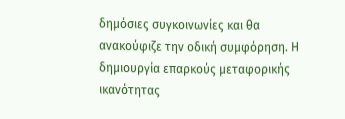δημόσιες συγκοινωνίες και θα ανακούφιζε την οδική συμφόρηση. Η δημιουργία επαρκούς μεταφορικής ικανότητας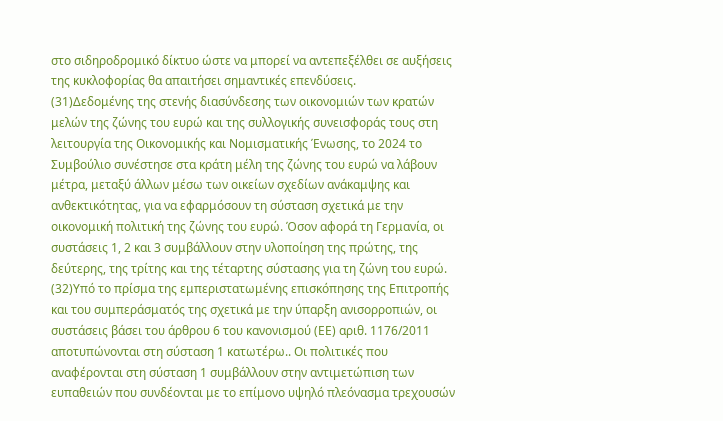στο σιδηροδρομικό δίκτυο ώστε να μπορεί να αντεπεξέλθει σε αυξήσεις της κυκλοφορίας θα απαιτήσει σημαντικές επενδύσεις.
(31)Δεδομένης της στενής διασύνδεσης των οικονομιών των κρατών μελών της ζώνης του ευρώ και της συλλογικής συνεισφοράς τους στη λειτουργία της Οικονομικής και Νομισματικής Ένωσης, το 2024 το Συμβούλιο συνέστησε στα κράτη μέλη της ζώνης του ευρώ να λάβουν μέτρα, μεταξύ άλλων μέσω των οικείων σχεδίων ανάκαμψης και ανθεκτικότητας, για να εφαρμόσουν τη σύσταση σχετικά με την οικονομική πολιτική της ζώνης του ευρώ. Όσον αφορά τη Γερμανία, οι συστάσεις 1, 2 και 3 συμβάλλουν στην υλοποίηση της πρώτης, της δεύτερης, της τρίτης και της τέταρτης σύστασης για τη ζώνη του ευρώ.
(32)Υπό το πρίσμα της εμπεριστατωμένης επισκόπησης της Επιτροπής και του συμπεράσματός της σχετικά με την ύπαρξη ανισορροπιών, οι συστάσεις βάσει του άρθρου 6 του κανονισμού (ΕΕ) αριθ. 1176/2011 αποτυπώνονται στη σύσταση 1 κατωτέρω.. Οι πολιτικές που αναφέρονται στη σύσταση 1 συμβάλλουν στην αντιμετώπιση των ευπαθειών που συνδέονται με το επίμονο υψηλό πλεόνασμα τρεχουσών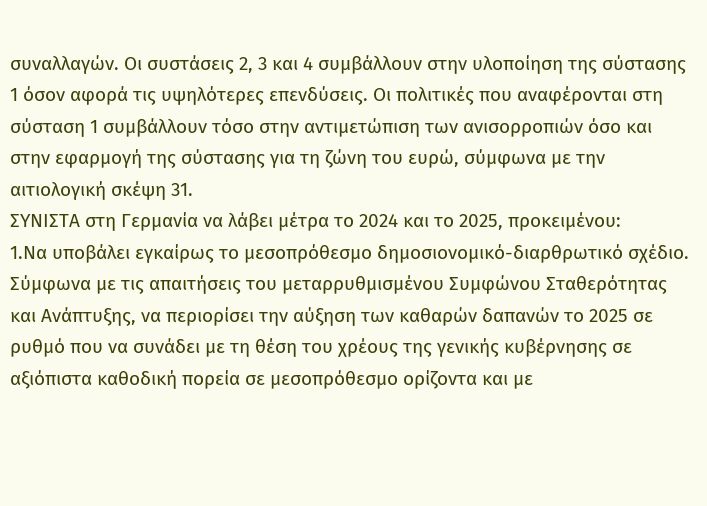συναλλαγών. Οι συστάσεις 2, 3 και 4 συμβάλλουν στην υλοποίηση της σύστασης 1 όσον αφορά τις υψηλότερες επενδύσεις. Οι πολιτικές που αναφέρονται στη σύσταση 1 συμβάλλουν τόσο στην αντιμετώπιση των ανισορροπιών όσο και στην εφαρμογή της σύστασης για τη ζώνη του ευρώ, σύμφωνα με την αιτιολογική σκέψη 31.
ΣΥΝΙΣΤΑ στη Γερμανία να λάβει μέτρα το 2024 και το 2025, προκειμένου:
1.Να υποβάλει εγκαίρως το μεσοπρόθεσμο δημοσιονομικό-διαρθρωτικό σχέδιο. Σύμφωνα με τις απαιτήσεις του μεταρρυθμισμένου Συμφώνου Σταθερότητας και Ανάπτυξης, να περιορίσει την αύξηση των καθαρών δαπανών το 2025 σε ρυθμό που να συνάδει με τη θέση του χρέους της γενικής κυβέρνησης σε αξιόπιστα καθοδική πορεία σε μεσοπρόθεσμο ορίζοντα και με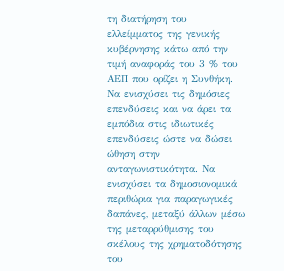τη διατήρηση του ελλείμματος της γενικής κυβέρνησης κάτω από την τιμή αναφοράς του 3 % του ΑΕΠ που ορίζει η Συνθήκη. Να ενισχύσει τις δημόσιες επενδύσεις και να άρει τα εμπόδια στις ιδιωτικές επενδύσεις ώστε να δώσει ώθηση στην ανταγωνιστικότητα. Να ενισχύσει τα δημοσιονομικά περιθώρια για παραγωγικές δαπάνες, μεταξύ άλλων μέσω της μεταρρύθμισης του σκέλους της χρηματοδότησης του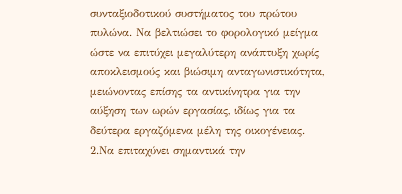συνταξιοδοτικού συστήματος του πρώτου πυλώνα. Να βελτιώσει το φορολογικό μείγμα ώστε να επιτύχει μεγαλύτερη ανάπτυξη χωρίς αποκλεισμούς και βιώσιμη ανταγωνιστικότητα, μειώνοντας επίσης τα αντικίνητρα για την αύξηση των ωρών εργασίας, ιδίως για τα δεύτερα εργαζόμενα μέλη της οικογένειας.
2.Να επιταχύνει σημαντικά την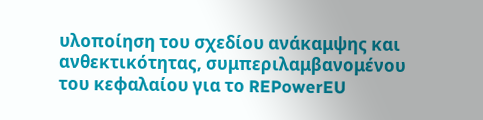υλοποίηση του σχεδίου ανάκαμψης και ανθεκτικότητας, συμπεριλαμβανομένου του κεφαλαίου για το REPowerEU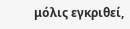μόλις εγκριθεί,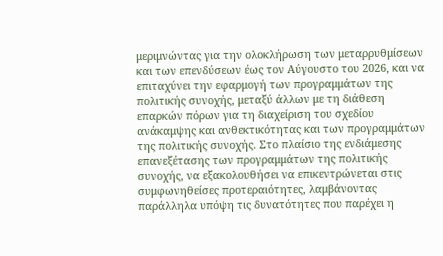μεριμνώντας για την ολοκλήρωση των μεταρρυθμίσεων και των επενδύσεων έως τον Αύγουστο του 2026, και να επιταχύνει την εφαρμογή των προγραμμάτων της πολιτικής συνοχής, μεταξύ άλλων με τη διάθεση επαρκών πόρων για τη διαχείριση του σχεδίου ανάκαμψης και ανθεκτικότητας και των προγραμμάτων της πολιτικής συνοχής. Στο πλαίσιο της ενδιάμεσης επανεξέτασης των προγραμμάτων της πολιτικής συνοχής, να εξακολουθήσει να επικεντρώνεται στις συμφωνηθείσες προτεραιότητες, λαμβάνοντας παράλληλα υπόψη τις δυνατότητες που παρέχει η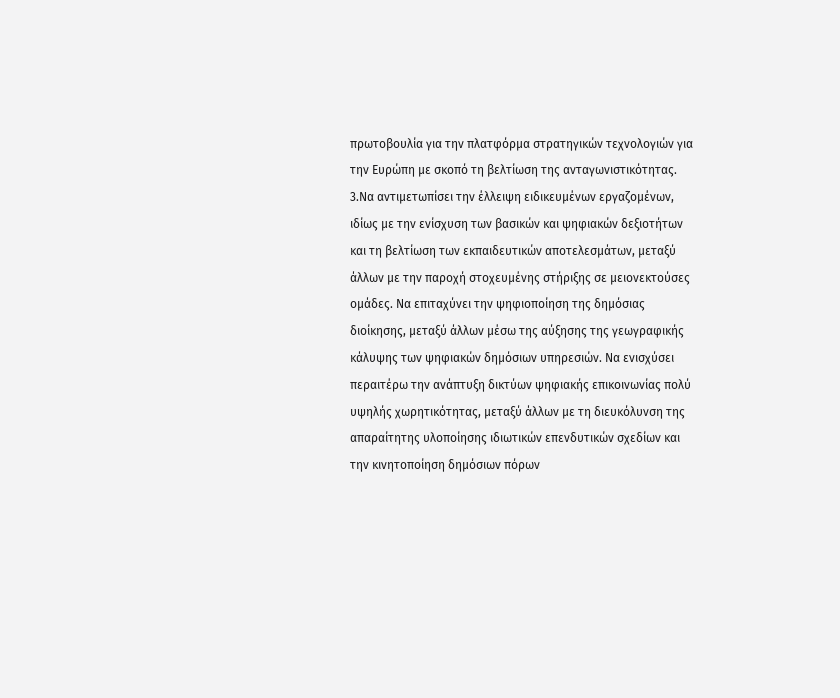πρωτοβουλία για την πλατφόρμα στρατηγικών τεχνολογιών για την Ευρώπη με σκοπό τη βελτίωση της ανταγωνιστικότητας.
3.Να αντιμετωπίσει την έλλειψη ειδικευμένων εργαζομένων, ιδίως με την ενίσχυση των βασικών και ψηφιακών δεξιοτήτων και τη βελτίωση των εκπαιδευτικών αποτελεσμάτων, μεταξύ άλλων με την παροχή στοχευμένης στήριξης σε μειονεκτούσες ομάδες. Να επιταχύνει την ψηφιοποίηση της δημόσιας διοίκησης, μεταξύ άλλων μέσω της αύξησης της γεωγραφικής κάλυψης των ψηφιακών δημόσιων υπηρεσιών. Να ενισχύσει περαιτέρω την ανάπτυξη δικτύων ψηφιακής επικοινωνίας πολύ υψηλής χωρητικότητας, μεταξύ άλλων με τη διευκόλυνση της απαραίτητης υλοποίησης ιδιωτικών επενδυτικών σχεδίων και την κινητοποίηση δημόσιων πόρων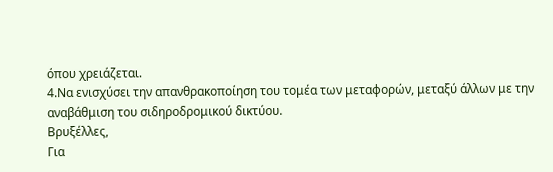όπου χρειάζεται.
4.Να ενισχύσει την απανθρακοποίηση του τομέα των μεταφορών, μεταξύ άλλων με την αναβάθμιση του σιδηροδρομικού δικτύου.
Βρυξέλλες,
Για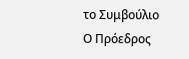το Συμβούλιο
Ο Πρόεδρος